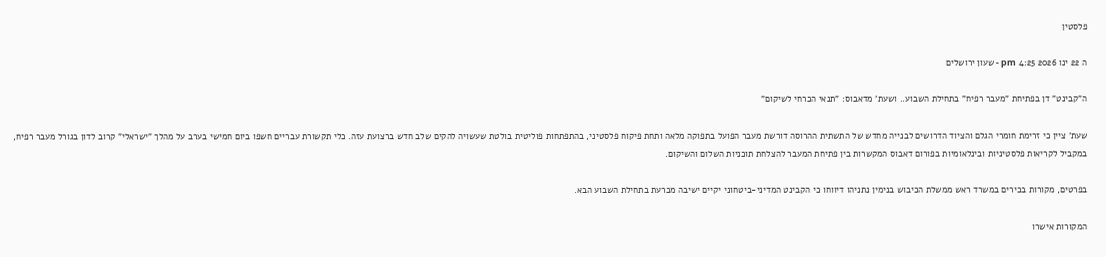פלסטין

ה 22 ינו 2026 4:25 pm - שעון ירושלים

ה"קבינט" דן בפתיחת "מעבר רפיח" בתחילת השבוע.. ושעת' מדאבוס: "תנאי הכרחי לשיקום"

שעת' ציין כי זרימת חומרי הגלם והציוד הדרושים לבנייה מחדש של התשתית ההרוסה דורשת מעבר הפועל בתפוקה מלאה ותחת פיקוח פלסטיני, בהתפתחות פוליטית בולטת שעשויה להקים שלב חדש ברצועת עזה. כלי תקשורת עבריים חשפו ביום חמישי בערב על מהלך "ישראלי" קרוב לדון בגורל מעבר רפיח, במקביל לקריאות פלסטיניות ובינלאומיות בפורום דאבוס המקשרות בין פתיחת המעבר להצלחת תוכניות השלום והשיקום.

בפרטים, מקורות בכירים במשרד ראש ממשלת הכיבוש בנימין נתניהו דיווחו כי הקבינט המדיני-ביטחוני יקיים ישיבה מכרעת בתחילת השבוע הבא.

המקורות אישרו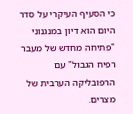כי הסעיף העיקרי על סדר היום הוא דיון במנגנוני "פתיחה מחדש של מעבר רפיח הגבול" עם הרפובליקה הערבית של מצרים.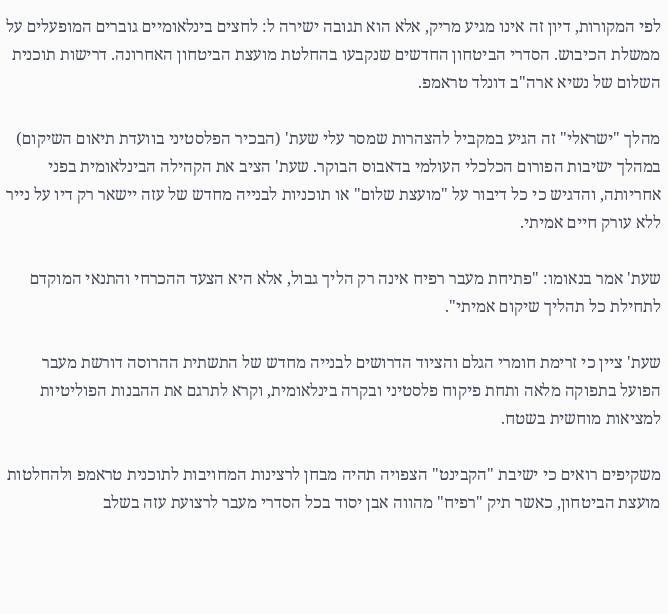לפי המקורות, דיון זה אינו מגיע מריק, אלא הוא תגובה ישירה ל: לחצים בינלאומיים גוברים המופעלים על ממשלת הכיבוש. הסדרי הביטחון החדשים שנקבעו בהחלטת מועצת הביטחון האחרונה. דרישות תוכנית השלום של נשיא ארה"ב דונלד טראמפ.

מהלך "ישראלי" זה הגיע במקביל להצהרות שמסר עלי שעת' (הבכיר הפלסטיני בוועדת תיאום השיקום) במהלך ישיבות הפורום הכלכלי העולמי בדאבוס הבוקר. שעת' הציב את הקהילה הבינלאומית בפני אחריותה, והדגיש כי כל דיבור על "מועצת שלום" או תוכניות לבנייה מחדש של עזה יישאר רק דיו על נייר ללא עורק חיים אמיתי.

שעת' אמר בנאומו: "פתיחת מעבר רפיח אינה רק הליך גבול, אלא היא הצעד ההכרחי והתנאי המוקדם לתחילת כל תהליך שיקום אמיתי".

שעת' ציין כי זרימת חומרי הגלם והציוד הדרושים לבנייה מחדש של התשתית ההרוסה דורשת מעבר הפועל בתפוקה מלאה ותחת פיקוח פלסטיני ובקרה בינלאומית, וקרא לתרגם את ההבנות הפוליטיות למציאות מוחשית בשטח.

משקיפים רואים כי ישיבת "הקבינט" הצפויה תהיה מבחן לרצינות המחויבות לתוכנית טראמפ ולהחלטות מועצת הביטחון, כאשר תיק "רפיח" מהווה אבן יסוד בכל הסדרי מעבר לרצועת עזה בשלב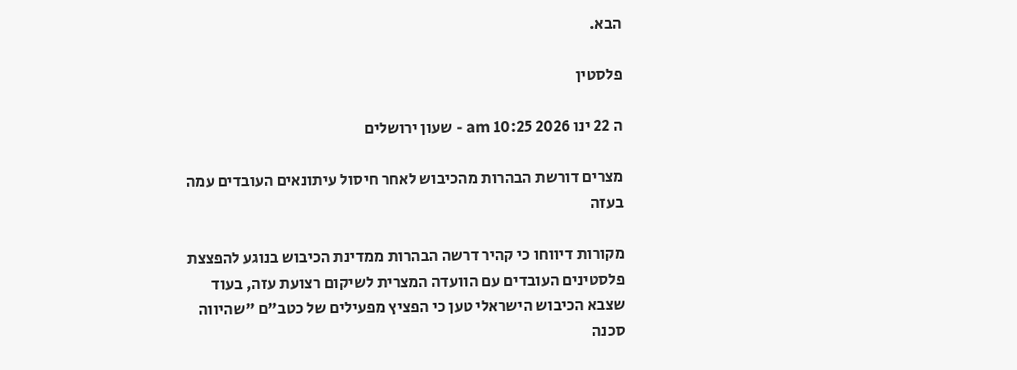הבא.

פלסטין

ה 22 ינו 2026 10:25 am - שעון ירושלים

מצרים דורשת הבהרות מהכיבוש לאחר חיסול עיתונאים העובדים עמה בעזה

מקורות דיווחו כי קהיר דרשה הבהרות ממדינת הכיבוש בנוגע להפצצת פלסטינים העובדים עם הוועדה המצרית לשיקום רצועת עזה, בעוד שצבא הכיבוש הישראלי טען כי הפציץ מפעילים של כטב"ם "שהיווה סכנה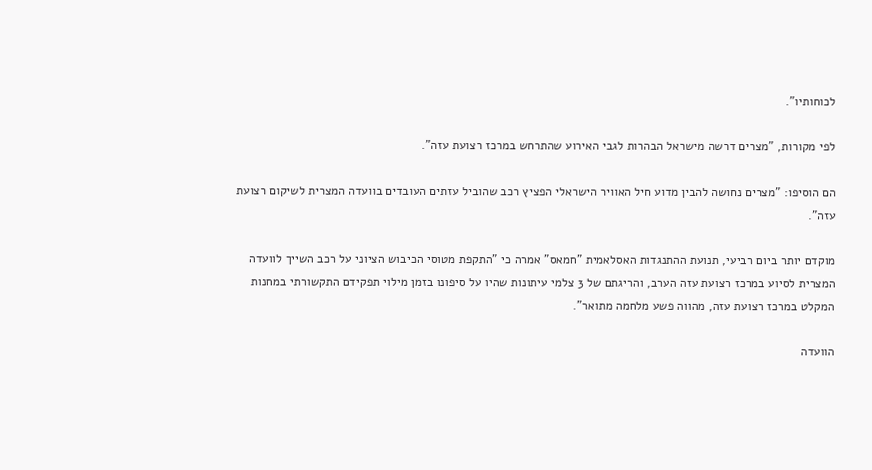לכוחותיו".

לפי מקורות, "מצרים דרשה מישראל הבהרות לגבי האירוע שהתרחש במרכז רצועת עזה".

הם הוסיפו: "מצרים נחושה להבין מדוע חיל האוויר הישראלי הפציץ רכב שהוביל עזתים העובדים בוועדה המצרית לשיקום רצועת עזה".

מוקדם יותר ביום רביעי, תנועת ההתנגדות האסלאמית "חמאס" אמרה כי "התקפת מטוסי הכיבוש הציוני על רכב השייך לוועדה המצרית לסיוע במרכז רצועת עזה הערב, והריגתם של 3 צלמי עיתונות שהיו על סיפונו בזמן מילוי תפקידם התקשורתי במחנות המקלט במרכז רצועת עזה, מהווה פשע מלחמה מתואר".

הוועדה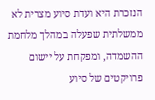הנזכרת היא ועדת סיוע מצרית לא ממשלתית שפעלה במהלך מלחמת ההשמדה, ומפקחת על יישום פרויקטים של סיוע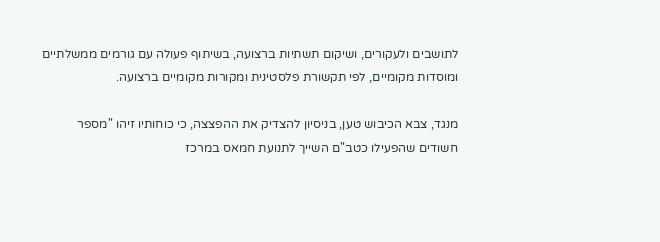לתושבים ולעקורים, ושיקום תשתיות ברצועה, בשיתוף פעולה עם גורמים ממשלתיים ומוסדות מקומיים, לפי תקשורת פלסטינית ומקורות מקומיים ברצועה.

מנגד, צבא הכיבוש טען, בניסיון להצדיק את ההפצצה, כי כוחותיו זיהו "מספר חשודים שהפעילו כטב"ם השייך לתנועת חמאס במרכז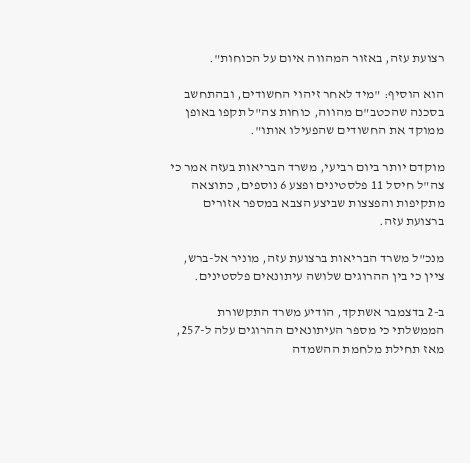רצועת עזה, באזור המהווה איום על הכוחות".

הוא הוסיף: "מיד לאחר זיהוי החשודים, ובהתחשב בסכנה שהכטב"ם מהווה, כוחות צה"ל תקפו באופן ממוקד את החשודים שהפעילו אותו".

מוקדם יותר ביום רביעי, משרד הבריאות בעזה אמר כי צה"ל חיסל 11 פלסטינים ופצע 6 נוספים, כתוצאה מתקיפות והפצצות שביצע הצבא במספר אזורים ברצועת עזה.

מנכ"ל משרד הבריאות ברצועת עזה, מוניר אל-ברש, ציין כי בין ההרוגים שלושה עיתונאים פלסטינים.

ב-2 בדצמבר אשתקד, הודיע משרד התקשורת הממשלתי כי מספר העיתונאים ההרוגים עלה ל-257, מאז תחילת מלחמת ההשמדה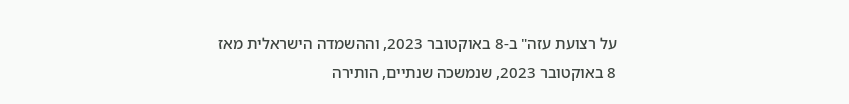על רצועת עזה" ב-8 באוקטובר 2023, וההשמדה הישראלית מאז 8 באוקטובר 2023, שנמשכה שנתיים, הותירה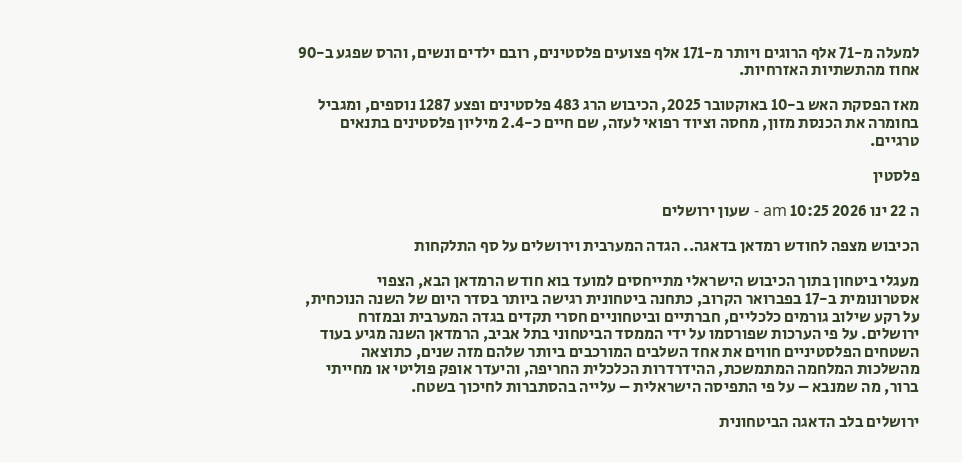למעלה מ-71 אלף הרוגים ויותר מ-171 אלף פצועים פלסטינים, רובם ילדים ונשים, והרס שפגע ב-90 אחוז מהתשתיות האזרחיות.

מאז הפסקת האש ב-10 באוקטובר 2025, הכיבוש הרג 483 פלסטינים ופצע 1287 נוספים, ומגביל בחומרה את הכנסת מזון, מחסה וציוד רפואי לעזה, שם חיים כ-2.4 מיליון פלסטינים בתנאים טרגיים.

פלסטין

ה 22 ינו 2026 10:25 am - שעון ירושלים

הכיבוש מצפה לחודש רמדאן בדאגה.. הגדה המערבית וירושלים על סף התלקחות

מעגלי ביטחון בתוך הכיבוש הישראלי מתייחסים למועד בוא חודש הרמדאן הבא, הצפוי אסטרונומית ב-17 בפברואר הקרוב, כתחנה ביטחונית רגישה ביותר בסדר היום של השנה הנוכחית, על רקע שילוב גורמים כלכליים, חברתיים וביטחוניים חסרי תקדים בגדה המערבית ובמזרח ירושלים. על פי הערכות שפורסמו על ידי הממסד הביטחוני בתל אביב, הרמדאן השנה מגיע בעוד השטחים הפלסטיניים חווים את אחד השלבים המורכבים ביותר שלהם מזה שנים, כתוצאה מהשלכות המלחמה המתמשכת, ההידרדרות הכלכלית החריפה, והיעדר אופק פוליטי או מחייתי ברור, מה שמנבא – על פי התפיסה הישראלית – עלייה בהסתברות לחיכוך בשטח.

ירושלים בלב הדאגה הביטחונית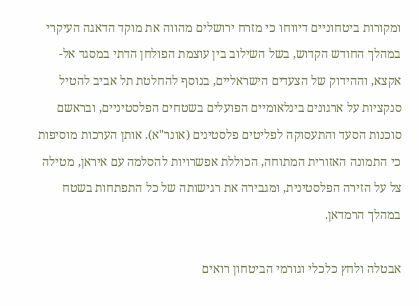ומקורות ביטחוניים דיווחו כי מזרח ירושלים מהווה את מוקד הדאגה העיקרי במהלך החודש הקדוש, בשל השילוב בין עוצמת הפולחן הדתי במסגד אל-אקצא, וההידוק של הצעדים הישראליים, בנוסף להחלטת תל אביב להטיל סנקציות על ארגונים בינלאומיים הפועלים בשטחים הפלסטיניים, ובראשם סוכנות הסעד והתעסוקה לפליטים פלסטינים (אונר"א). אותן הערכות מוסיפות כי התמונה האזורית המתוחה, הכוללת אפשרויות להסלמה עם איראן, מטילה צל על הזירה הפלסטינית, ומגבירה את רגישותה של כל התפתחות בשטח במהלך הרמדאן.

אבטלה ולחץ כלכלי וגורמי הביטחון רואים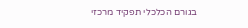בגורם הכלכלי תפקיד מרכזי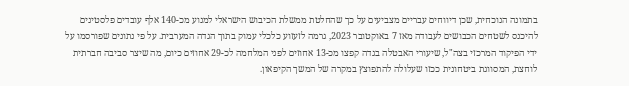בתמונה הנוכחית, שכן דיווחים עבריים מצביעים על כך שהחלטת ממשלת הכיבוש הישראלי למנוע מכ-140 אלף עובדים פלסטינים להיכנס לשטחים הכבושים לעבודה מאז 7 באוקטובר 2023, גרמה לזעזוע כלכלי עמוק בתוך הגדה המערבית. על פי נתונים שפורסמו על ידי הפיקוד המרכזי בצה"ל, שיעורי האבטלה בגדה קפצו מכ-13 אחוזים לפני המלחמה לכ-29 אחוזים כיום, מה שיצר סביבה חברתית לוחצת, המסווגת ביטחונית ככזו שעלולה להתפוצץ במקרה של המשך הקיפאון.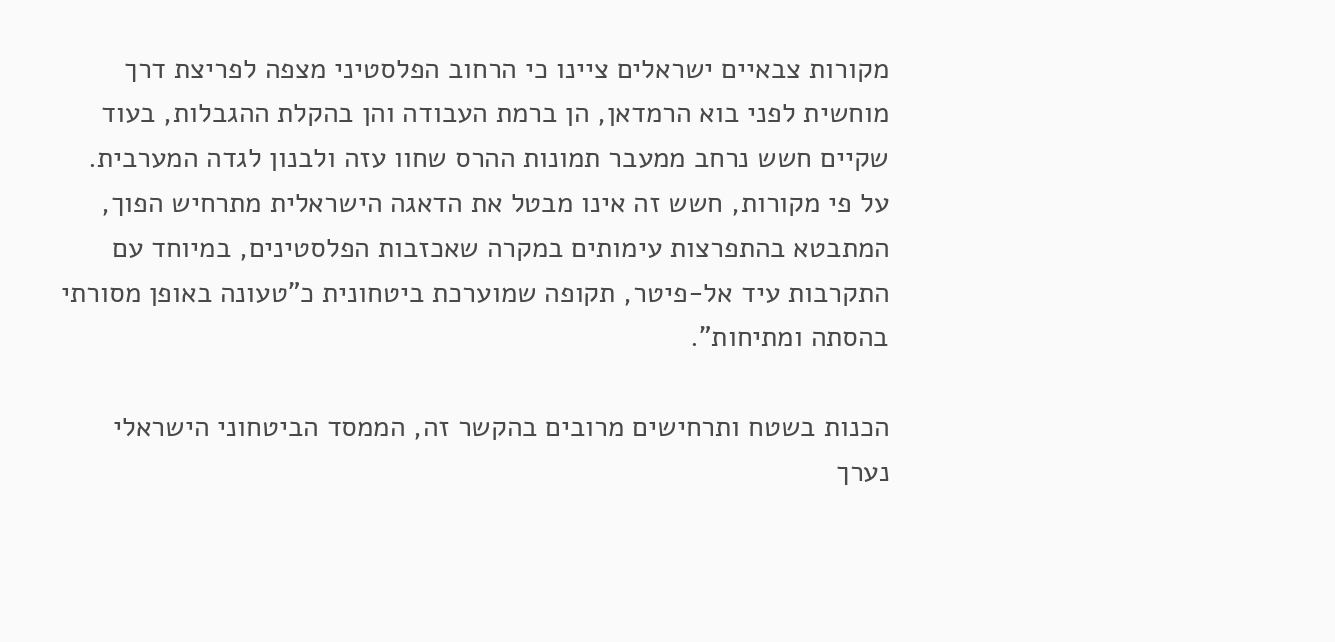מקורות צבאיים ישראלים ציינו כי הרחוב הפלסטיני מצפה לפריצת דרך מוחשית לפני בוא הרמדאן, הן ברמת העבודה והן בהקלת ההגבלות, בעוד שקיים חשש נרחב ממעבר תמונות ההרס שחוו עזה ולבנון לגדה המערבית. על פי מקורות, חשש זה אינו מבטל את הדאגה הישראלית מתרחיש הפוך, המתבטא בהתפרצות עימותים במקרה שאכזבות הפלסטינים, במיוחד עם התקרבות עיד אל-פיטר, תקופה שמוערכת ביטחונית כ"טעונה באופן מסורתי בהסתה ומתיחות".

הכנות בשטח ותרחישים מרובים בהקשר זה, הממסד הביטחוני הישראלי נערך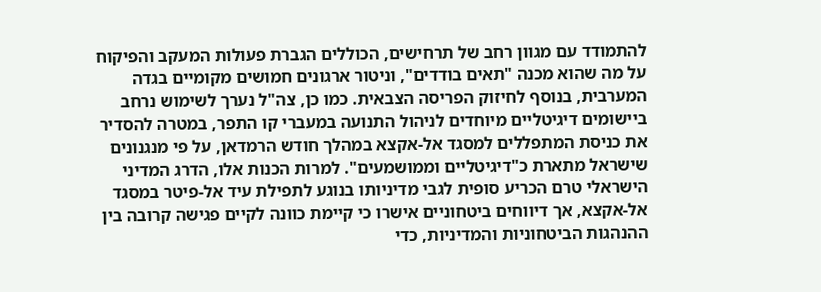להתמודד עם מגוון רחב של תרחישים, הכוללים הגברת פעולות המעקב והפיקוח על מה שהוא מכנה "תאים בודדים", וניטור ארגונים חמושים מקומיים בגדה המערבית, בנוסף לחיזוק הפריסה הצבאית. כמו כן, צה"ל נערך לשימוש נרחב ביישומים דיגיטליים מיוחדים לניהול התנועה במעברי קו התפר, במטרה להסדיר את כניסת המתפללים למסגד אל-אקצא במהלך חודש הרמדאן, על פי מנגנונים שישראל מתארת כ"דיגיטליים וממושמעים". למרות הכנות אלו, הדרג המדיני הישראלי טרם הכריע סופית לגבי מדיניותו בנוגע לתפילת עיד אל-פיטר במסגד אל-אקצא, אך דיווחים ביטחוניים אישרו כי קיימת כוונה לקיים פגישה קרובה בין ההנהגות הביטחוניות והמדיניות, כדי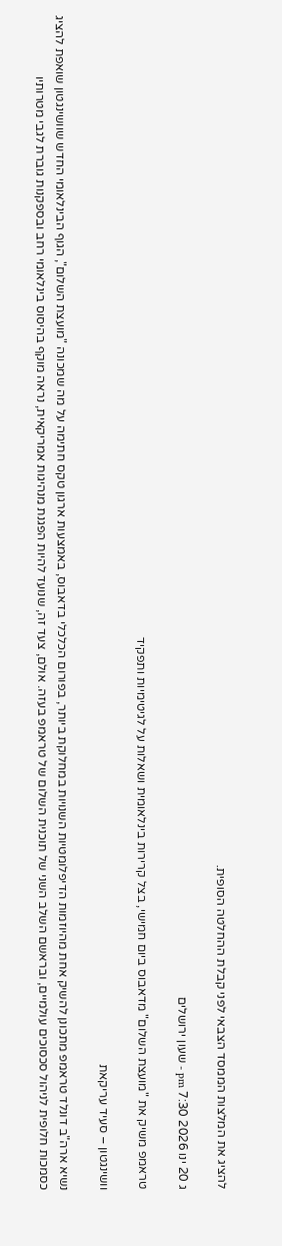להציג את המלצות הממסד הצבאי לפני קבלת ההחלטה הסופית.

ג 20 ינו 2026 7:30 pm - שעון ירושלים

טראמפ משיק את "מועצת השלום" מדאבוס ביום חמישי, בצל קרירות בינלאומית ושאלות על לגיטימיות ותפקיד

וושינגטון – סעיד עריקאת

נשיא ארה"ב דונלד טראמפ מתכונן להשיק אחת מהיוזמות הדיפלומטיות השנויות במחלוקת ביותר, בפורום הכלכלי בדאבוס, באמצעות ארגון טקס חתימה על מה שמכונה "מועצת השלום", הגוף הבינלאומי החדש שוושינגטון שואפת להציג כסמכות חלופית לניהול סכסוכים עולמיים, ובראשם השלב השני של תוכנית השלום של טראמפ בעזה. אולם, צעד זה, שנועד להיות הפגנת מנהיגות אמריקאית, נראה מוקף בהיסוס בינלאומי רחב ובספקנות גוברת לגבי מטרותיו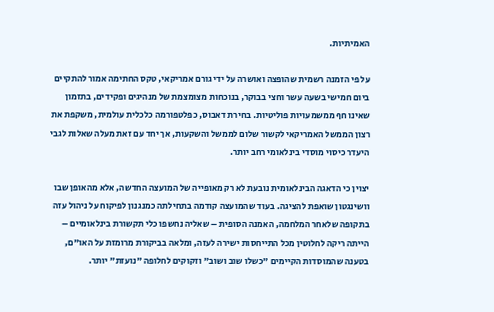האמיתיות.

על פי הזמנה רשמית שהופצה ואושרה על ידי גורם אמריקאי, טקס החתימה אמור להתקיים ביום חמישי בשעה עשר וחצי בבוקר, בנוכחות מצומצמת של מנהיגים ופקידים, בתזמון שאינו חף ממשמעויות פוליטיות. בחירת דאבוס, כפלטפורמה כלכלית עולמית, משקפת את רצון הממשל האמריקאי לקשור שלום לממשל והשקעות, אך יחד עם זאת מעלה שאלות לגבי היעדר כיסוי מוסדי בינלאומי רחב יותר.

יצוין כי הדאגה הבינלאומית נובעת לא רק מאופייה של המועצה החדשה, אלא מהאופן שבו וושינגטון שואפת להציגה. בעוד שהמועצה קודמה בתחילתה כמנגנון לפיקוח על ניהול עזה בתקופה שלאחר המלחמה, האמנה הסופית – שאליה נחשפו כלי תקשורת בינלאומיים – הייתה ריקה לחלוטין מכל התייחסות ישירה לעזה, ומלאה בביקורת מרומזת על האו"ם, בטענה שהמוסדות הקיימים "כשלו שוב ושוב" וזקוקים לחלופה "נועזת" יותר.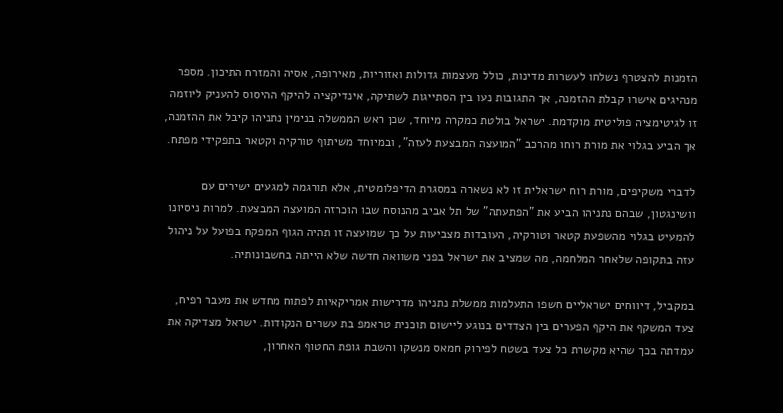הזמנות להצטרף נשלחו לעשרות מדינות, כולל מעצמות גדולות ואזוריות, מאירופה, אסיה והמזרח התיכון. מספר מנהיגים אישרו קבלת ההזמנה, אך התגובות נעו בין הסתייגות לשתיקה, אינדיקציה להיקף ההיסוס להעניק ליוזמה זו לגיטימציה פוליטית מוקדמת. ישראל בולטת כמקרה מיוחד, שכן ראש הממשלה בנימין נתניהו קיבל את ההזמנה, אך הביע בגלוי את מורת רוחו מהרכב "המועצה המבצעת לעזה", ובמיוחד משיתוף טורקיה וקטאר בתפקידי מפתח.

לדברי משקיפים, מורת רוח ישראלית זו לא נשארה במסגרת הדיפלומטית, אלא תורגמה למגעים ישירים עם וושינגטון, שבהם נתניהו הביע את "הפתעתה" של תל אביב מהנוסח שבו הוכרזה המועצה המבצעת. למרות ניסיונו להמעיט בגלוי מהשפעת קטאר וטורקיה, העובדות מצביעות על כך שמועצה זו תהיה הגוף המפקח בפועל על ניהול עזה בתקופה שלאחר המלחמה, מה שמציב את ישראל בפני משוואה חדשה שלא הייתה בחשבונותיה.

במקביל, דיווחים ישראליים חשפו התעלמות ממשלת נתניהו מדרישות אמריקאיות לפתוח מחדש את מעבר רפיח, צעד המשקף את היקף הפערים בין הצדדים בנוגע ליישום תוכנית טראמפ בת עשרים הנקודות. ישראל מצדיקה את עמדתה בכך שהיא מקשרת כל צעד בשטח לפירוק חמאס מנשקו והשבת גופת החטוף האחרון,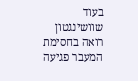בעוד שוושינגטון רואה בחסימת המעבר פגיעה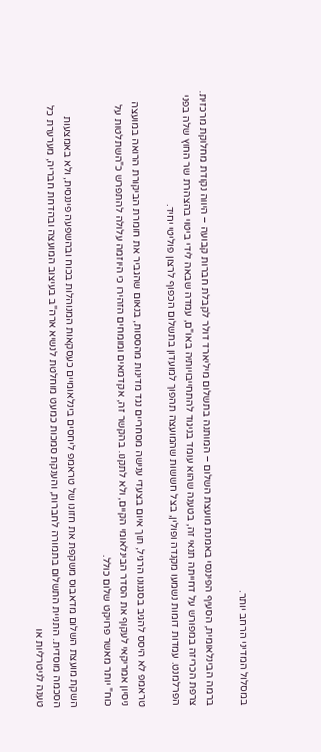במסלול המדיני הרחב יותר.

ברמה הבינלאומית, הסעיף הפיננסי באמנת מועצת השלום – המותנה בתשלום מיליארד דולר לקבלת חברות קבועה – היווה נקודת מחלוקת מרכזית. צרפת הכריזה במפורש על דחייתה תנאי זה, בטענה שהוא עומד בניגוד להתחייבויותיה באו"ם, עמדה שבאה לידי ביטוי בהצהרת שר החוץ שלה בפני הפרלמנט. עמדות דומות נשמעו מקנדה ופולין, בצל חששות שהמועצה תהפוך למועדון בתשלום הכפוף לרצון פוליטי יחיד.

טראמפ לא היסס להגיב בסגנונו הרגיל, תוך איום בצעדי ענישה מסחריים נגד מדינות מהססות, בנאום שהגביר את חומרת הביקורת הרואה במועצה ניסיון אמריקאי לעקוף את הסדר הבינלאומי הקיים, ולא לתקנו. בהקשר זה, אקדמאים ומומחים הזהירו כי היוזמה עלולה להתפרש כ"השתלטות על כוח" יותר מאשר פרויקט שלום כולל.

השקת מועצת השלום מדאבוס משקפת את חזונו של טראמפ ליחסים בינלאומיים כעסקאות המנוהלות בכוח ובהשפעה פיננסית, ולא באמצעות הסכמה מוסדית. התניית התשלום בתמורה לחברות, והענקת סמכות כמעט מוחלטת לנשיא ארה"ב בעיצוב המועצה ובהדחת חבריה, מערערת כל טענה לניטרליות או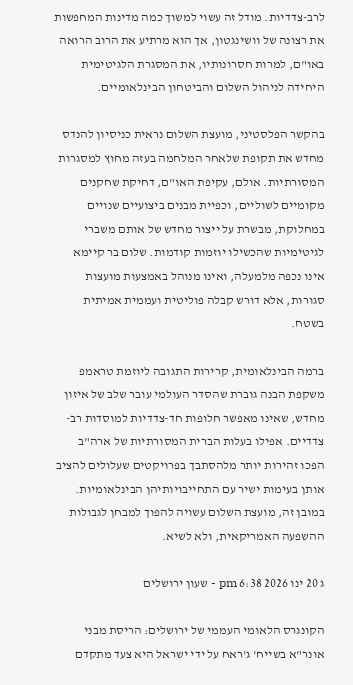לרב-צדדיות. מודל זה עשוי למשוך כמה מדינות המחפשות את רצונה של וושינגטון, אך הוא מרתיע את הרוב הרואה באו"ם, למרות חסרונותיו, את המסגרת הלגיטימית היחידה לניהול השלום והביטחון הבינלאומיים.

בהקשר הפלסטיני, מועצת השלום נראית כניסיון להנדס מחדש את תקופת שלאחר המלחמה בעזה מחוץ למסגרות המסורתיות. אולם, עקיפת האו"ם, דחיקת שחקנים מקומיים לשוליים, וכפיית מבנים ביצועיים שנויים במחלוקת, מבשרת על ייצור מחדש של אותם משברי לגיטימיות שהכשילו יוזמות קודמות. שלום בר קיימא אינו נכפה מלמעלה, ואינו מנוהל באמצעות מועצות סגורות, אלא דורש קבלה פוליטית ועממית אמיתית בשטח.

ברמה הבינלאומית, קרירות התגובה ליוזמת טראמפ משקפת הבנה גוברת שהסדר העולמי עובר שלב של איזון מחדש, שאינו מאפשר חלופות חד-צדדיות למוסדות רב-צדדיים. אפילו בעלות הברית המסורתיות של ארה"ב הפכו זהירות יותר מלהסתבך בפרויקטים שעלולים להציב אותן בעימות ישיר עם התחייבויותיהן הבינלאומיות. במובן זה, מועצת השלום עשויה להפוך למבחן לגבולות ההשפעה האמריקאית, ולא לשיא.

ג 20 ינו 2026 6:38 pm - שעון ירושלים

הקונגרס הלאומי העממי של ירושלים: הריסת מבני אונר"א בשייח' ג'ראח על ידי ישראל היא צעד מתקדם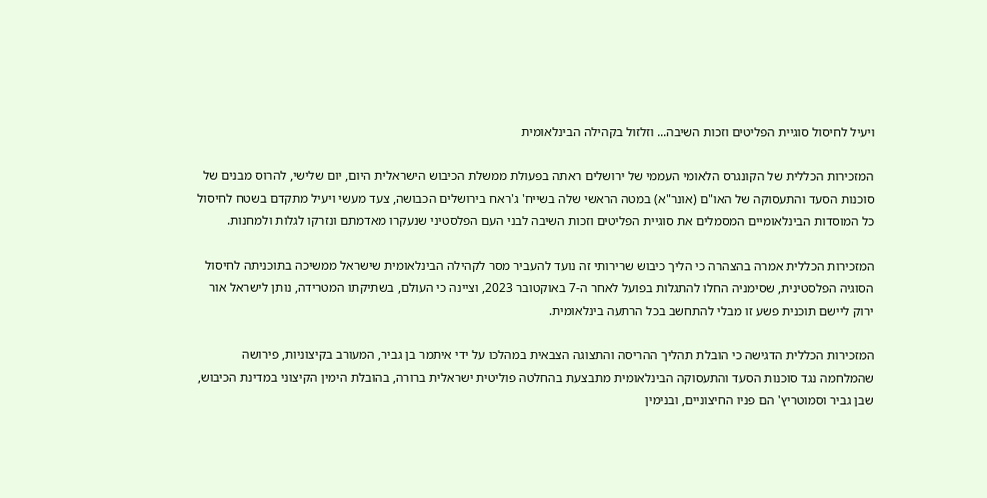ויעיל לחיסול סוגיית הפליטים וזכות השיבה... וזלזול בקהילה הבינלאומית

המזכירות הכללית של הקונגרס הלאומי העממי של ירושלים ראתה בפעולת ממשלת הכיבוש הישראלית היום, יום שלישי, להרוס מבנים של סוכנות הסעד והתעסוקה של האו"ם (אונר"א) במטה הראשי שלה בשייח' ג'ראח בירושלים הכבושה, צעד מעשי ויעיל מתקדם בשטח לחיסול כל המוסדות הבינלאומיים המסמלים את סוגיית הפליטים וזכות השיבה לבני העם הפלסטיני שנעקרו מאדמתם ונזרקו לגלות ולמחנות.

המזכירות הכללית אמרה בהצהרה כי הליך כיבוש שרירותי זה נועד להעביר מסר לקהילה הבינלאומית שישראל ממשיכה בתוכניתה לחיסול הסוגיה הפלסטינית, שסימניה החלו להתגלות בפועל לאחר ה-7 באוקטובר 2023, וציינה כי העולם, בשתיקתו המטרידה, נותן לישראל אור ירוק ליישם תוכנית פשע זו מבלי להתחשב בכל הרתעה בינלאומית.

המזכירות הכללית הדגישה כי הובלת תהליך ההריסה והתצוגה הצבאית במהלכו על ידי איתמר בן גביר, המעורב בקיצוניות, פירושה שהמלחמה נגד סוכנות הסעד והתעסוקה הבינלאומית מתבצעת בהחלטה פוליטית ישראלית ברורה, בהובלת הימין הקיצוני במדינת הכיבוש, שבן גביר וסמוטריץ' הם פניו החיצוניים, ובנימין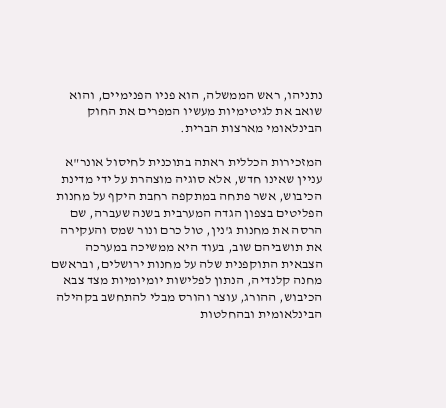נתניהו, ראש הממשלה, הוא פניו הפנימיים, והוא שואב את לגיטימיות מעשיו המפרים את החוק הבינלאומי מארצות הברית.

המזכירות הכללית ראתה בתוכנית לחיסול אונר"א עניין שאינו חדש, אלא סוגיה מוצהרת על ידי מדינת הכיבוש, אשר פתחה במתקפה רחבת היקף על מחנות הפליטים בצפון הגדה המערבית בשנה שעברה, שם הרסה את מחנות ג'נין, טול כרם ונור שמס והעקירה את תושביהם שוב, בעוד היא ממשיכה במערכה הצבאית התוקפנית שלה על מחנות ירושלים, ובראשם מחנה קלנדיה, הנתון לפלישות יומיומיות מצד צבא הכיבוש, ההורג, עוצר והורס מבלי להתחשב בקהילה הבינלאומית ובהחלטות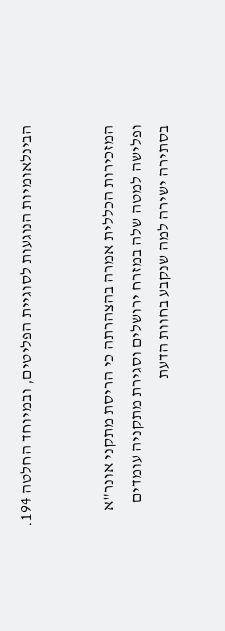הבינלאומיות הנוגעות לסוגיית הפליטים, ובמיוחד החלטה 194.


המזכירות הכללית אמרה בהצהרתה כי הריסת מתקני אונר"א ופלישה למטה שלה במזרח ירושלים וסגירת מתקניה עומדים בסתירה ישירה למה שנקבע בחוות הדעת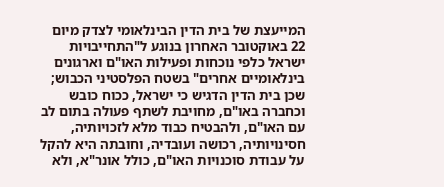המייעצת של בית הדין הבינלאומי לצדק מיום 22 באוקטובר האחרון בנוגע ל"התחייבויות ישראל כלפי נוכחות ופעילות האו"ם וארגונים בינלאומיים אחרים" בשטח הפלסטיני הכבוש; שכן בית הדין הדגיש כי ישראל, ככוח כובש וכחברה באו"ם, מחויבת לשתף פעולה בתום לב עם האו"ם, ולהבטיח כבוד מלא לזכויותיה, חסינויותיה, רכושה ועובדיה, וחובתה היא להקל על עבודת סוכנויות האו"ם, כולל אונר"א, ולא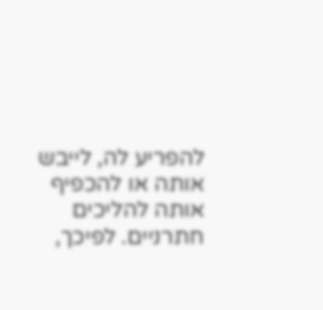להפריע לה, לייבש אותה או להכפיף אותה להליכים חתרניים. לפיכך,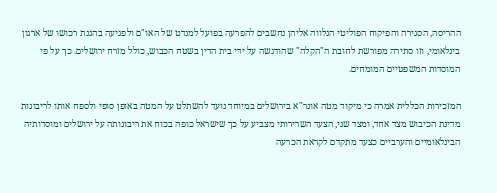ההריסה, הסגירה והפיקוח הפוליטי הנלווה אליהן נחשבים להפרעה בפועל למנדט של האו"ם ולפגיעה בהגנת רכושו של ארגון בינלאומי, וזו סתירה מפורשת לחובת ה"הקלה" שהודגשה על ידי בית הדין בשטח הכבוש, כולל מזרח ירושלים. כך על פי המוסדות המשפטיים המומחים.

המזכירות הכללית אמרה כי מיקוד מטה אונר"א בירושלים במיוחד נועד להשתלט על המטה באופן סופי ולספח אותו לריבונות מדינת הכיבוש מצד אחד, ומצד שני, הצעד השרירותי מצביע על כך שישראל כופה בכוח את ריבונותה על ירושלים ומוסדותיה הבינלאומיים והערביים כצעד מתקדם לקראת הכרעה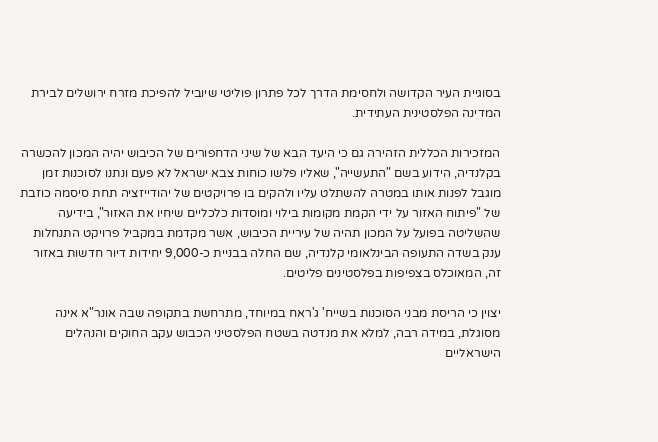בסוגיית העיר הקדושה ולחסימת הדרך לכל פתרון פוליטי שיוביל להפיכת מזרח ירושלים לבירת המדינה הפלסטינית העתידית.

המזכירות הכללית הזהירה גם כי היעד הבא של שיני הדחפורים של הכיבוש יהיה המכון להכשרה בקלנדיה, הידוע בשם "התעשייה", שאליו פלשו כוחות צבא ישראל לא פעם ונתנו לסוכנות זמן מוגבל לפנות אותו במטרה להשתלט עליו ולהקים בו פרויקטים של יהודייזציה תחת סיסמה כוזבת של "פיתוח האזור על ידי הקמת מקומות בילוי ומוסדות כלכליים שיחיו את האזור", בידיעה שהשליטה בפועל על המכון תהיה של עיריית הכיבוש, אשר מקדמת במקביל פרויקט התנחלות ענק בשדה התעופה הבינלאומי קלנדיה, שם החלה בבניית כ-9,000 יחידות דיור חדשות באזור זה, המאוכלס בצפיפות בפלסטינים פליטים.

יצוין כי הריסת מבני הסוכנות בשייח' ג'ראח במיוחד, מתרחשת בתקופה שבה אונר"א אינה מסוגלת, במידה רבה, למלא את מנדטה בשטח הפלסטיני הכבוש עקב החוקים והנהלים הישראליים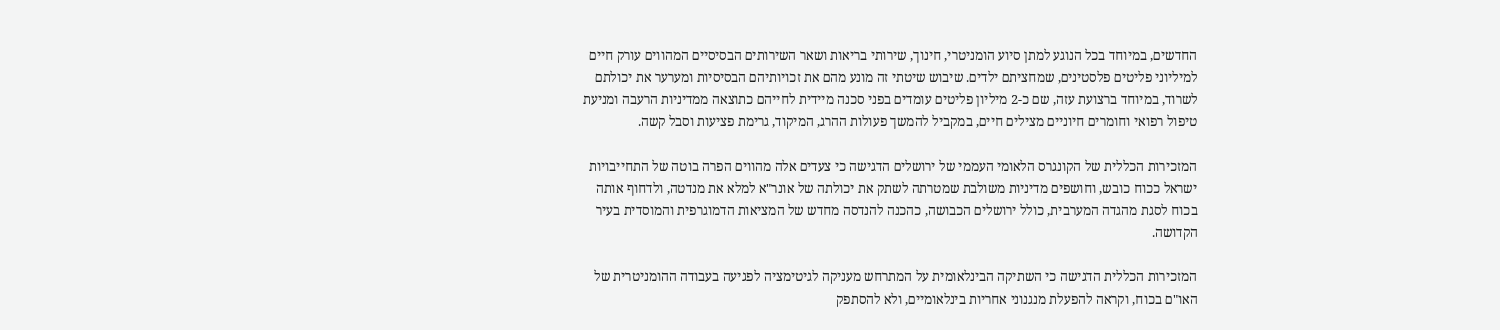החדשים, במיוחד בכל הנוגע למתן סיוע הומניטרי, חינוך, שירותי בריאות ושאר השירותים הבסיסיים המהווים עורק חיים למיליוני פליטים פלסטינים, שמחציתם ילדים. שיבוש שיטתי זה מונע מהם את זכויותיהם הבסיסיות ומערער את יכולתם לשרוד, במיוחד ברצועת עזה, שם כ-2 מיליון פליטים עומדים בפני סכנה מיידית לחייהם כתוצאה ממדיניות הרעבה ומניעת טיפול רפואי וחומרים חיוניים מצילים חיים, במקביל להמשך פעולות ההרג, המיקוד, גרימת פציעות וסבל קשה.

המזכירות הכללית של הקונגרס הלאומי העממי של ירושלים הדגישה כי צעדים אלה מהווים הפרה בוטה של התחייבויות ישראל ככוח כובש, וחושפים מדיניות משולבת שמטרתה לשתק את יכולתה של אונר"א למלא את מנדטה, ולדחוף אותה בכוח לסגת מהגדה המערבית, כולל ירושלים הכבושה, כהכנה להנדסה מחדש של המציאות הדמוגרפית והמוסדית בעיר הקדושה.

המזכירות הכללית הדגישה כי השתיקה הבינלאומית על המתרחש מעניקה לגיטימציה לפגיעה בעבודה ההומניטרית של האו"ם בכוח, וקראה להפעלת מנגנוני אחריות בינלאומיים, ולא להסתפק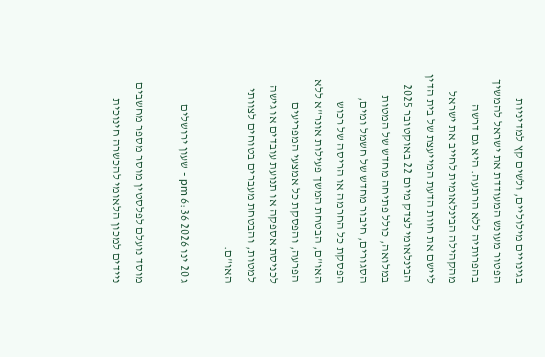בגינויים מילוליים, ולשים קץ למדיניות הפטור מעונש המעודדת את ישראל להמשיך בהפרותיה ללא הרתעה. היא גם דרשה מהקהילה הבינלאומית לחייב את ישראל ליישם את חוות הדעת המייעצת של בית הדין הבינלאומי לצדק מיום 22 באוקטובר 2025 במלואה, כולל פתיחה מחדש של המטות הסגורים, חיבור מחדש של חשמל ומים, הפסקת כל החרמה או הריסה של רכוש האו"ם, הבטחת המשך פעילות אונר"א ללא הפרעה, והפסקת כל אמצעי המפריעים לכניסת אספקה או תנועת עובדים או גישה למטות, והבטחת מעברים בטוחים לצוותי האו"ם.

ג 20 ינו 2026 6:36 pm - שעון ירושלים

מוסד נועלם לפלסטין מוסר מספר מחשבים ניידים למכון הלאומי להכשרה חינוכית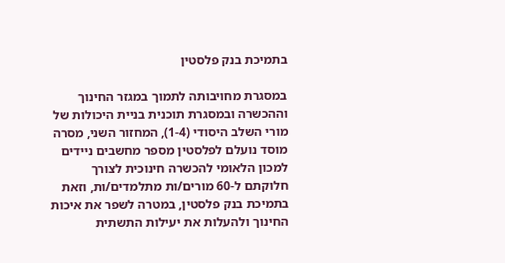בתמיכת בנק פלסטין

במסגרת מחויבותה לתמוך במגזר החינוך וההכשרה ובמסגרת תוכנית בניית היכולות של מורי השלב היסודי (1-4), המחזור השני, מסרה מוסד נועלם לפלסטין מספר מחשבים ניידים למכון הלאומי להכשרה חינוכית לצורך חלוקתם ל-60 מורים/ות מתלמדים/ות, וזאת בתמיכת בנק פלסטין, במטרה לשפר את איכות החינוך ולהעלות את יעילות התשתית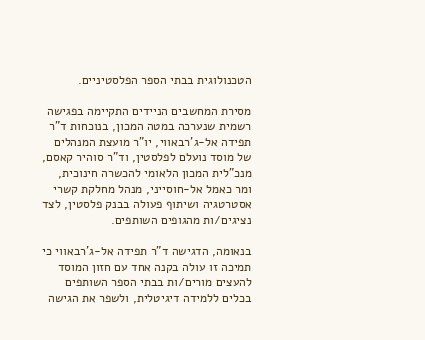הטכנולוגית בבתי הספר הפלסטיניים.

מסירת המחשבים הניידים התקיימה בפגישה רשמית שנערכה במטה המכון, בנוכחות ד"ר תפידה אל-ג'רבאווי, יו"ר מועצת המנהלים של מוסד נועלם לפלסטין, וד"ר סוהיר קאסם, מנכ"לית המכון הלאומי להכשרה חינוכית, ומר כאמל אל-חוסייני, מנהל מחלקת קשרי אסטרטגיה ושיתוף פעולה בבנק פלסטין, לצד נציגים/ות מהגופים השותפים.

בנאומה, הדגישה ד"ר תפידה אל-ג'רבאווי כי תמיכה זו עולה בקנה אחד עם חזון המוסד להעצים מורים/ות בבתי הספר השותפים בכלים ללמידה דיגיטלית, ולשפר את הגישה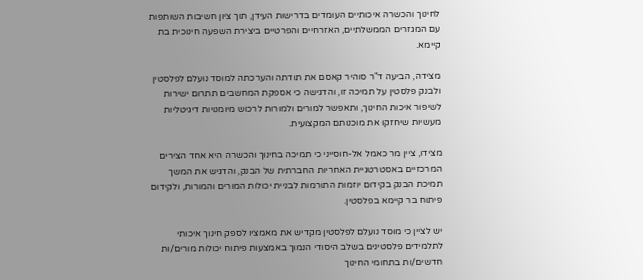לחינוך והכשרה איכותיים העומדים בדרישות העידן, תוך ציון חשיבות השותפות עם המגזרים הממשלתיים, האזרחיים והפרטיים ביצירת השפעה חינוכית בת קיימא.

מצידה, הביעה ד"ר סוהיר קאסם את תודתה והערכתה למוסד נועלם לפלסטין ולבנק פלסטין על תמיכה זו, והדגישה כי אספקת המחשבים תתרום ישירות לשיפור איכות החינוך, ותאפשר למורים ולמורות לרכוש מיומנויות דיגיטליות מעשיות שיחזקו את מוכנותם המקצועית.

מצידו, ציין מר כאמל אל-חוסייני כי תמיכה בחינוך והכשרה היא אחד הצירים המרכזיים באסטרטגיית האחריות החברתית של הבנק, והדגיש את המשך תמיכת הבנק בקידום יוזמות התורמות לבניית יכולות המורים והמורות, ולקידום פיתוח בר קיימא בפלסטין.

יש לציין כי מוסד נועלם לפלסטין מקדיש את מאמציו לספק חינוך איכותי לתלמידים פלסטינים בשלב היסודי הנמוך באמצעות פיתוח יכולות מורים/ות חדשים/ות בתחומי החינוך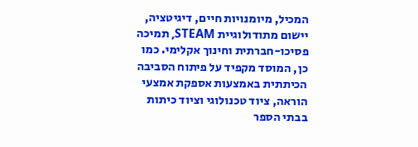המכיל, מיומנויות חיים, דיגיטציה, יישום מתודולוגיית STEAM, תמיכה פסיכו-חברתית וחינוך אקלימי. כמו כן, המוסד מקפיד על פיתוח הסביבה הכיתתית באמצעות אספקת אמצעי הוראה, ציוד טכנולוגי וציוד כיתות בבתי הספר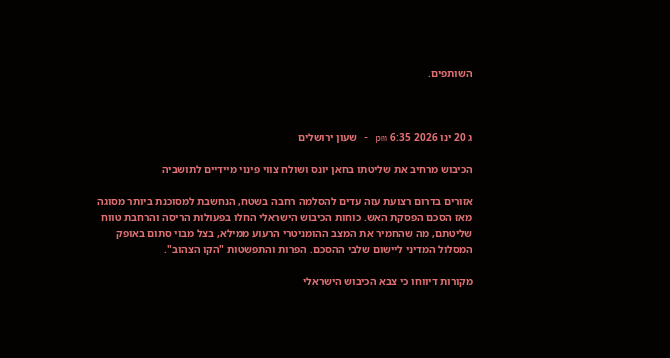השותפים.



ג 20 ינו 2026 6:35 pm - שעון ירושלים

הכיבוש מרחיב את שליטתו בחאן יונס ושולח צווי פינוי מיידיים לתושביה

אזורים בדרום רצועת עזה עדים להסלמה רחבה בשטח, הנחשבת למסוכנת ביותר מסוגה מאז הסכם הפסקת האש. כוחות הכיבוש הישראלי החלו בפעולות הריסה והרחבת טווח שליטתם, מה שהחמיר את המצב ההומניטרי הרעוע ממילא, בצל מבוי סתום באופק המסלול המדיני ליישום שלבי ההסכם. הפרות והתפשטות "הקו הצהוב".

מקורות דיווחו כי צבא הכיבוש הישראלי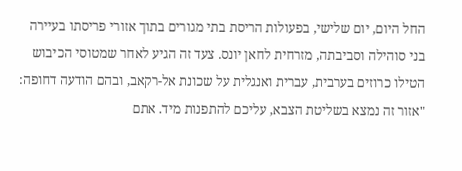החל היום, יום שלישי, בפעולות הריסת בתי מגורים בתוך אזורי פריסתו בעיירה בני סוהילה וסביבתה, מזרחית לחאן יונס. צעד זה הגיע לאחר שמטוסי הכיבוש הטילו כרוזים בערבית, עברית ואנגלית על שכונת אל-רקאב, ובהם הודעה דחופה: "אזור זה נמצא בשליטת הצבא, עליכם להתפנות מיד. אתם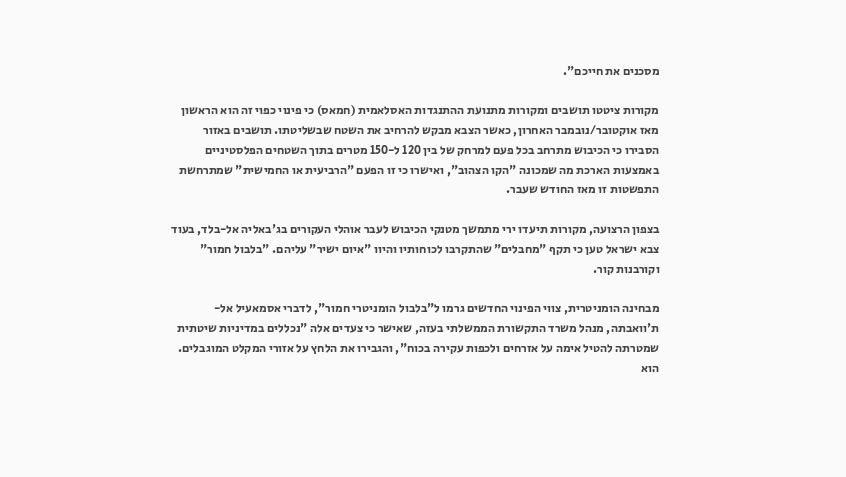מסכנים את חייכם".

מקורות ציטטו תושבים ומקורות מתנועת ההתנגדות האסלאמית (חמאס) כי פינוי כפוי זה הוא הראשון מאז אוקטובר/נובמבר האחרון, כאשר הצבא מבקש להרחיב את השטח שבשליטתו. תושבים באזור הסבירו כי הכיבוש מתרחב בכל פעם למרחק של בין 120 ל-150 מטרים בתוך השטחים הפלסטיניים באמצעות הארכת מה שמכונה "הקו הצהוב", ואישרו כי זו הפעם "הרביעית או החמישית" שמתרחשת התפשטות זו מאז החודש שעבר.

בצפון הרצועה, מקורות תיעדו ירי מתמשך מטנקי הכיבוש לעבר אוהלי העקורים בג'באליה אל-בלד, בעוד צבא ישראל טען כי תקף "מחבלים" שהתקרבו לכוחותיו והיוו "איום ישיר" עליהם. "בלבול חמור" וקורבנות קור.

מבחינה הומניטרית, צווי הפינוי החדשים גרמו ל"בלבול הומניטרי חמור", לדברי אסמאעיל אל-ת'וואבתה, מנהל משרד התקשורת הממשלתי בעזה, שאישר כי צעדים אלה "נכללים במדיניות שיטתית שמטרתה להטיל אימה על אזרחים ולכפות עקירה בכוח", והגבירו את הלחץ על אזורי המקלט המוגבלים. הוא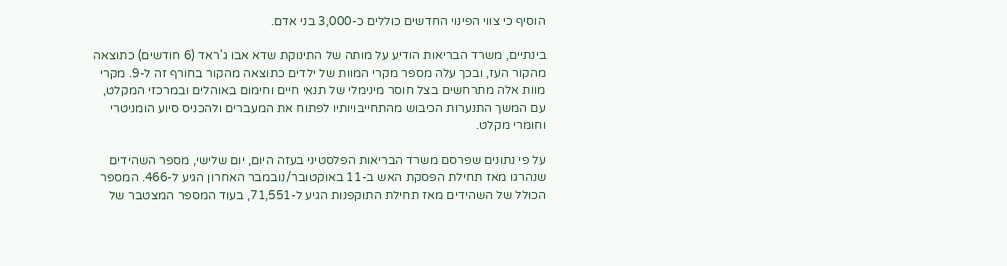הוסיף כי צווי הפינוי החדשים כוללים כ-3,000 בני אדם.

בינתיים, משרד הבריאות הודיע על מותה של התינוקת שדא אבו ג'ראד (6 חודשים) כתוצאה מהקור העז, ובכך עלה מספר מקרי המוות של ילדים כתוצאה מהקור בחורף זה ל-9. מקרי מוות אלה מתרחשים בצל חוסר מינימלי של תנאי חיים וחימום באוהלים ובמרכזי המקלט, עם המשך התנערות הכיבוש מהתחייבויותיו לפתוח את המעברים ולהכניס סיוע הומניטרי וחומרי מקלט.

על פי נתונים שפרסם משרד הבריאות הפלסטיני בעזה היום, יום שלישי, מספר השהידים שנהרגו מאז תחילת הפסקת האש ב-11 באוקטובר/נובמבר האחרון הגיע ל-466. המספר הכולל של השהידים מאז תחילת התוקפנות הגיע ל-71,551, בעוד המספר המצטבר של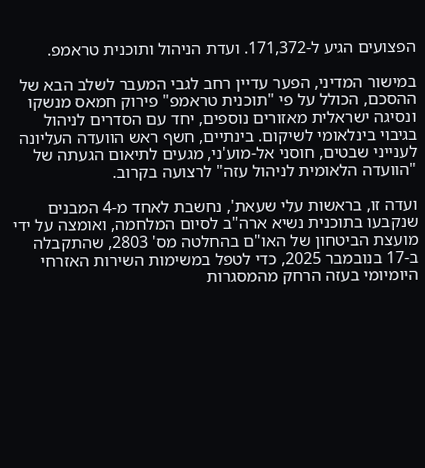הפצועים הגיע ל-171,372. ועדת הניהול ותוכנית טראמפ.

במישור המדיני, הפער עדיין רחב לגבי המעבר לשלב הבא של ההסכם, הכולל על פי "תוכנית טראמפ" פירוק חמאס מנשקו ונסיגה ישראלית מאזורים נוספים, יחד עם הסדרים לניהול בגיבוי בינלאומי לשיקום. בינתיים, חשף ראש הוועדה העליונה לענייני שבטים, חוסני אל-מוע'ני, מגעים לתיאום הגעתה של "הוועדה הלאומית לניהול עזה" לרצועה בקרוב.

ועדה זו, בראשות עלי שעאת', נחשבת לאחד מ-4 המבנים שנקבעו בתוכנית נשיא ארה"ב לסיום המלחמה, ואומצה על ידי מועצת הביטחון של האו"ם בהחלטה מס' 2803, שהתקבלה ב-17 בנובמבר 2025, כדי לטפל במשימות השירות האזרחי היומיומי בעזה הרחק מהמסגרות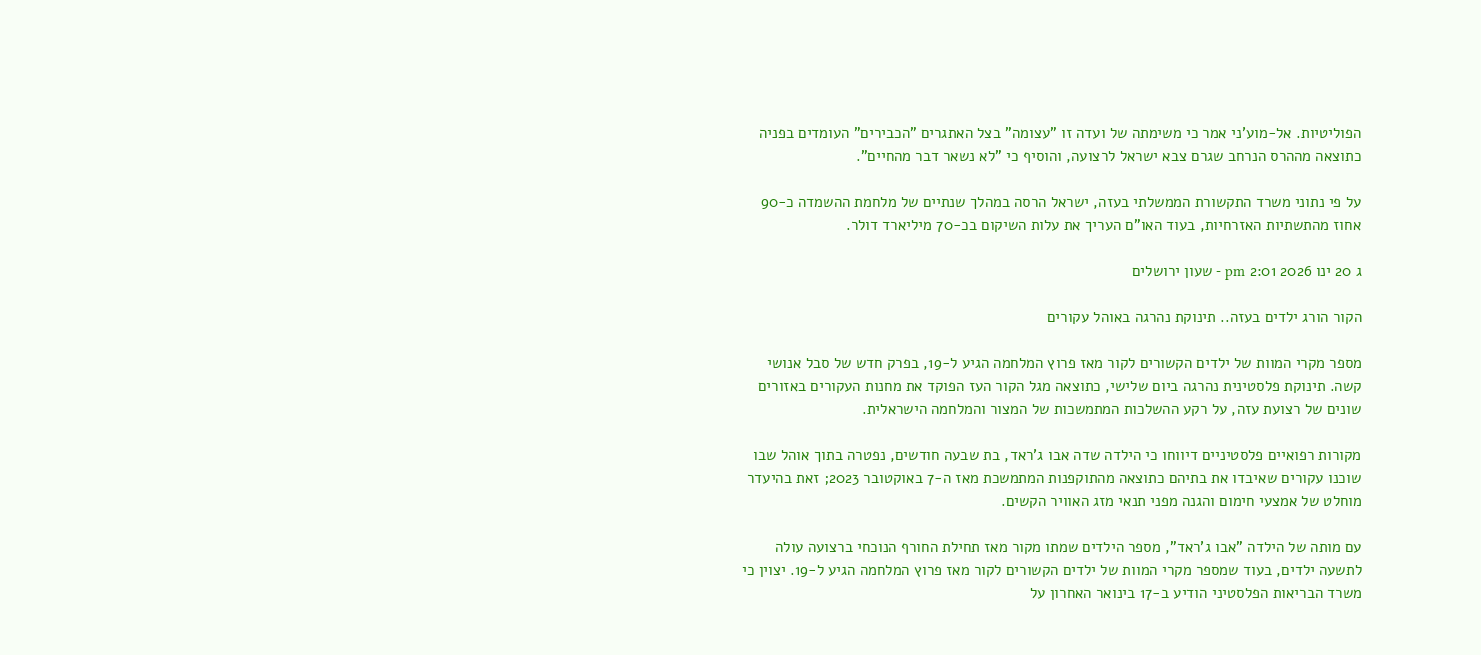הפוליטיות. אל-מוע'ני אמר כי משימתה של ועדה זו "עצומה" בצל האתגרים "הכבירים" העומדים בפניה כתוצאה מההרס הנרחב שגרם צבא ישראל לרצועה, והוסיף כי "לא נשאר דבר מהחיים".

על פי נתוני משרד התקשורת הממשלתי בעזה, ישראל הרסה במהלך שנתיים של מלחמת ההשמדה כ-90 אחוז מהתשתיות האזרחיות, בעוד האו"ם העריך את עלות השיקום בכ-70 מיליארד דולר.

ג 20 ינו 2026 2:01 pm - שעון ירושלים

הקור הורג ילדים בעזה.. תינוקת נהרגה באוהל עקורים

מספר מקרי המוות של ילדים הקשורים לקור מאז פרוץ המלחמה הגיע ל-19, בפרק חדש של סבל אנושי קשה. תינוקת פלסטינית נהרגה ביום שלישי, כתוצאה מגל הקור העז הפוקד את מחנות העקורים באזורים שונים של רצועת עזה, על רקע ההשלכות המתמשכות של המצור והמלחמה הישראלית.

מקורות רפואיים פלסטיניים דיווחו כי הילדה שדה אבו ג'ראד, בת שבעה חודשים, נפטרה בתוך אוהל שבו שוכנו עקורים שאיבדו את בתיהם כתוצאה מהתוקפנות המתמשכת מאז ה-7 באוקטובר 2023; זאת בהיעדר מוחלט של אמצעי חימום והגנה מפני תנאי מזג האוויר הקשים.

עם מותה של הילדה "אבו ג'ראד", מספר הילדים שמתו מקור מאז תחילת החורף הנוכחי ברצועה עולה לתשעה ילדים, בעוד שמספר מקרי המוות של ילדים הקשורים לקור מאז פרוץ המלחמה הגיע ל-19. יצוין כי משרד הבריאות הפלסטיני הודיע ב-17 בינואר האחרון על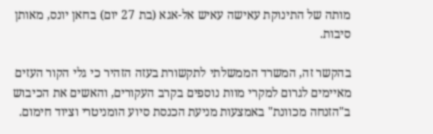מותה של התינוקת עאישה עאיש אל-אגא (בת 27 יום) בחאן יונס, מאותן סיבות.

בהקשר זה, המשרד הממשלתי לתקשורת בעזה הזהיר כי גלי הקור העזים מאיימים לגרום למקרי מוות נוספים בקרב העקורים, והאשים את הכיבוש ב"הזנחה מכוונת" באמצעות מניעת הכנסת סיוע הומניטרי וציוד חימום.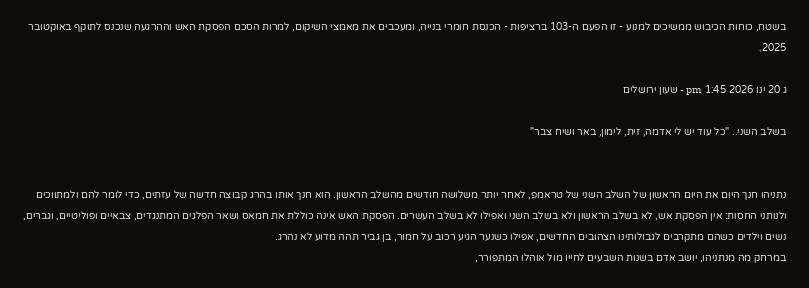בשטח, כוחות הכיבוש ממשיכים למנוע - זו הפעם ה-103 ברציפות - הכנסת חומרי בנייה, ומעכבים את מאמצי השיקום, למרות הסכם הפסקת האש וההרגעה שנכנס לתוקף באוקטובר 2025.

ג 20 ינו 2026 1:45 pm - שעון ירושלים

בשלב השני.. "כל עוד יש לי אדמה, זית, לימון, באר ושיח צבר"


נתניהו חנך היום את היום הראשון של השלב השני של טראמפ, לאחר יותר משלושה חודשים מהשלב הראשון. הוא חנך אותו בהרג קבוצה חדשה של עזתים, כדי לומר להם ולמתווכים ולנותני החסות: אין הפסקת אש, לא בשלב הראשון ולא בשלב השני ואפילו לא בשלב העשרים. הפסקת האש אינה כוללת את חמאס ושאר הפלגים המתנגדים, צבאיים ופוליטיים, וגברים, נשים וילדים כשהם מתקרבים לגבולותינו הצהובים החדשים, אפילו כשנער הגיע רכוב על חמור, בן גביר תהה מדוע לא נהרג.
במרחק מה מנתניהו, יושב אדם בשנות השבעים לחייו מול אוהלו המתפורר,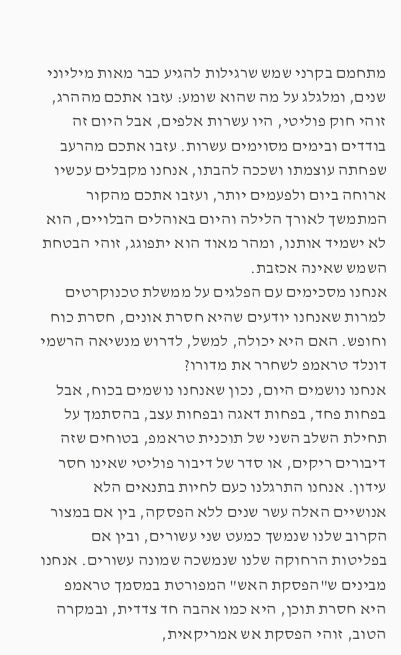מתחמם בקרני שמש שרגילות להגיע כבר מאות מיליוני שנים, ומלגלג על מה שהוא שומע: עזבו אתכם מההרג, זוהי חוק פוליטי, היו עשרות אלפים, אבל היום זה בודדים ובימים מסוימים עשרות. עזבו אתכם מהרעב שפחתה עוצמתו ושככה להבתו, אנחנו מקבלים עכשיו ארוחה ביום ולפעמים יותר, ועזבו אתכם מהקור המתמשך לאורך הלילה והיום באוהלים הבלויים, הוא לא ישמיד אותנו, ומהר מאוד הוא יתפוגג, זוהי הבטחת השמש שאינה אכזבת.
אנחנו מסכימים עם הפלגים על ממשלת טכנוקרטים למרות שאנחנו יודעים שהיא חסרת אונים, חסרת כוח וחופש. האם היא יכולה, למשל, לדרוש מנשיאה הרשמי דונלד טראמפ לשחרר את מדורו?
אנחנו נושמים היום, נכון שאנחנו נושמים בכוח, אבל בפחות פחד, בפחות דאגה ובפחות עצב, בהסתמך על תחילת השלב השני של תוכנית טראמפ, בטוחים שזה דיבורים ריקים, או סדר של דיבור פוליטי שאינו חסר עידון. אנחנו התרגלנו כעם לחיות בתנאים הלא אנושיים האלה עשר שנים ללא הפסקה, בין אם במצור הקרוב שלנו שנמשך כמעט שני עשורים, ובין אם בפליטות הרחוקה שלנו שנמשכה שמונה עשורים. אנחנו מבינים ש"הפסקת האש" המפורטת במסמך טראמפ היא חסרת תוכן, היא כמו אהבה חד צדדית, ובמקרה הטוב, זוהי הפסקת אש אמריקאית,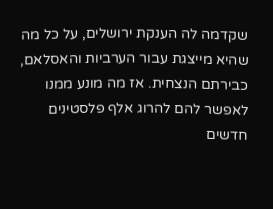שקדמה לה הענקת ירושלים, על כל מה שהיא מייצגת עבור הערביות והאסלאם, כבירתם הנצחית. אז מה מונע ממנו לאפשר להם להרוג אלף פלסטינים חדשים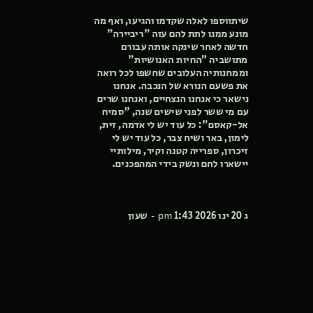שיתווספו לאלה שקדמו והגיעו, ואף מה מונע ממנו לתת להם עזה "ריביירה" חדשה לאחר שינקה אותה עבורם מתושביה "החיות האנושיות" וממחנותיה העלובים שחשפו לכל רואה את פשעם הנורא של הנכבה. אנחנו נישאר כי אנחנו הנצחיים, ואנחנו שרים עם מי ששר לפני שישים שנה, "סמיח אל-קאסם": כל עוד יש לי אדמה, זית, לימון, באר ושיח צבר, כל עוד יש לי זיכרון, ספרייה קטנה וקיר, מילותיי יישארו לחם ונשק בידי המהפכנים.



ג 20 ינו 2026 1:43 pm - שעון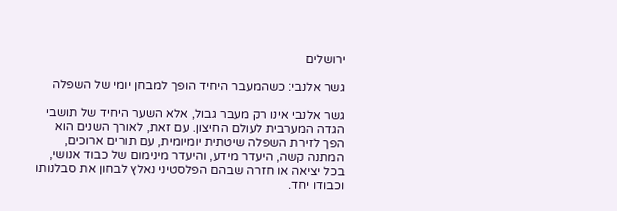ירושלים

גשר אלנבי: כשהמעבר היחיד הופך למבחן יומי של השפלה

גשר אלנבי אינו רק מעבר גבול, אלא השער היחיד של תושבי הגדה המערבית לעולם החיצון. עם זאת, לאורך השנים הוא הפך לזירת השפלה שיטתית יומיומית, עם תורים ארוכים, המתנה קשה, היעדר מידע, והיעדר מינימום של כבוד אנושי, בכל יציאה או חזרה שבהם הפלסטיני נאלץ לבחון את סבלנותו וכבודו יחד.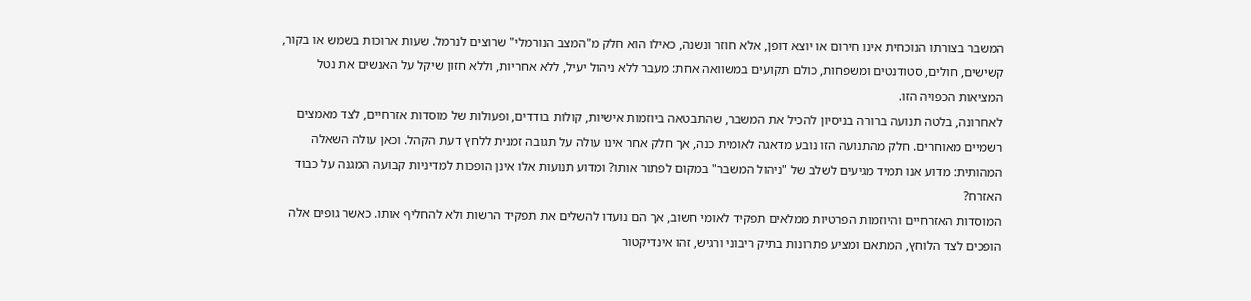המשבר בצורתו הנוכחית אינו חירום או יוצא דופן, אלא חוזר ונשנה, כאילו הוא חלק מ"המצב הנורמלי" שרוצים לנרמל. שעות ארוכות בשמש או בקור, קשישים, חולים, סטודנטים ומשפחות, כולם תקועים במשוואה אחת: מעבר ללא ניהול יעיל, ללא אחריות, וללא חזון שיקל על האנשים את נטל המציאות הכפויה הזו.
לאחרונה, בלטה תנועה ברורה בניסיון להכיל את המשבר, שהתבטאה ביוזמות אישיות, קולות בודדים, ופעולות של מוסדות אזרחיים, לצד מאמצים רשמיים מאוחרים. חלק מהתנועה הזו נובע מדאגה לאומית כנה, אך חלק אחר אינו עולה על תגובה זמנית ללחץ דעת הקהל. וכאן עולה השאלה המהותית: מדוע אנו תמיד מגיעים לשלב של "ניהול המשבר" במקום לפתור אותו? ומדוע תנועות אלו אינן הופכות למדיניות קבועה המגנה על כבוד האזרח?
המוסדות האזרחיים והיוזמות הפרטיות ממלאים תפקיד לאומי חשוב, אך הם נועדו להשלים את תפקיד הרשות ולא להחליף אותו. כאשר גופים אלה הופכים לצד הלוחץ, המתאם ומציע פתרונות בתיק ריבוני ורגיש, זהו אינדיקטור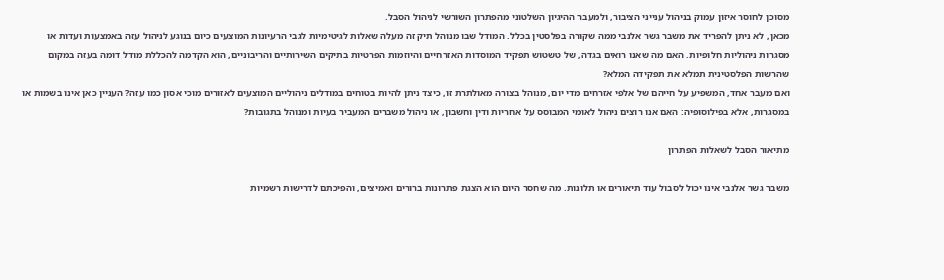מסוכן לחוסר איזון עמוק בניהול ענייני הציבור, ולמעבר ההיגיון השלטוני מהפתרון השורשי לניהול הסבל.
מכאן, לא ניתן להפריד את משבר גשר אלנבי ממה שקורה בפלסטין בכלל. המודל שבו מנוהל תיק זה מעלה שאלות לגיטימיות לגבי הרעיונות המוצעים כיום בנוגע לניהול עזה באמצעות ועדות או מסגרות ניהוליות חלופיות. האם מה שאנו רואים בגדה, של טשטוש תפקיד המוסדות האזרחיים והיוזמות הפרטיות בתיקים השירותיים והריבוניים, הוא הקדמה להכללת מודל דומה בעזה במקום שהרשות הפלסטינית תמלא את תפקידה המלא?
ואם מעבר אחד, המשפיע על חייהם של אלפי אזרחים מדי יום, מנוהל בצורה מאולתרת זו, כיצד ניתן להיות בטוחים במודלים ניהוליים המוצעים לאזורים מוכי אסון כמו עזה? העניין כאן אינו בשמות או במסגרות, אלא בפילוסופיה: האם אנו רוצים ניהול לאומי המבוסס על אחריות ודין וחשבון, או ניהול משברים המעביר בעיות ומנוהל בתגובות?

מתיאור הסבל לשאלות הפתרון

משבר גשר אלנבי אינו יכול לסבול עוד תיאורים או תלונות. מה שחסר היום הוא הצגת פתרונות ברורים ואמיצים, והפיכתם לדרישות רשמיות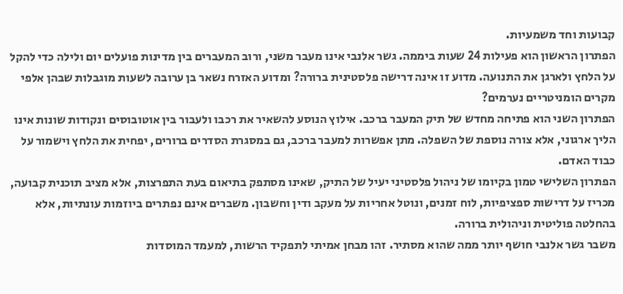קבועות וחד משמעיות.
הפתרון הראשון הוא פעילות 24 שעות ביממה. גשר אלנבי אינו מעבר משני, ורוב המעברים בין מדינות פועלים יום ולילה כדי להקל על הלחץ ולארגן את התנועה. מדוע זו אינה דרישה פלסטינית ברורה? ומדוע האזרח נשאר בן ערובה לשעות מוגבלות שבהן אלפי מקרים הומניטריים נערמים?
הפתרון השני הוא פתיחה מחדש של תיק המעבר ברכב. אילוץ הנוסע להשאיר את רכבו ולעבור בין אוטובוסים ונקודות שונות אינו הליך ארגוני, אלא צורה נוספת של השפלה. מתן אפשרות למעבר ברכב, גם במסגרת הסדרים ברורים, יפחית את הלחץ וישמור על כבוד האדם.
הפתרון השלישי טמון בקיומו של ניהול פלסטיני יעיל של התיק, שאינו מסתפק בתיאום בעת התפרצות, אלא מציב תוכנית קבועה, מכריז על דרישות ספציפיות, לוח זמנים, ונוטל אחריות על מעקב ודין וחשבון. משברים אינם נפתרים ביוזמות עונתיות, אלא בהחלטה פוליטית וניהולית ברורה.
משבר גשר אלנבי חושף יותר ממה שהוא מסתיר. זהו מבחן אמיתי לתפקיד הרשות, למעמד המוסדות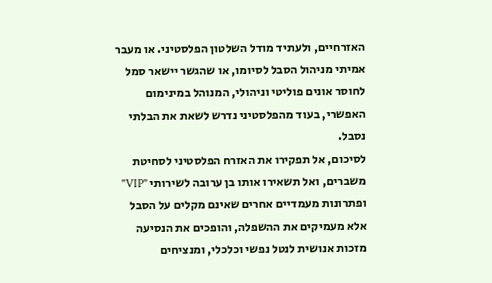האזרחיים, ולעתיד מודל השלטון הפלסטיני. או מעבר אמיתי מניהול הסבל לסיומו, או שהגשר יישאר סמל לחוסר אונים פוליטי וניהולי, המנוהל במינימום האפשרי, בעוד מהפלסטיני נדרש לשאת את הבלתי נסבל.
לסיכום, אל תפקירו את האזרח הפלסטיני לסחיטת משברים, ואל תשאירו אותו בן ערובה לשירותי "VIP" ופתרונות מעמדיים אחרים שאינם מקלים על הסבל אלא מעמיקים את ההשפלה, והופכים את הנסיעה מזכות אנושית לנטל נפשי וכלכלי, ומנציחים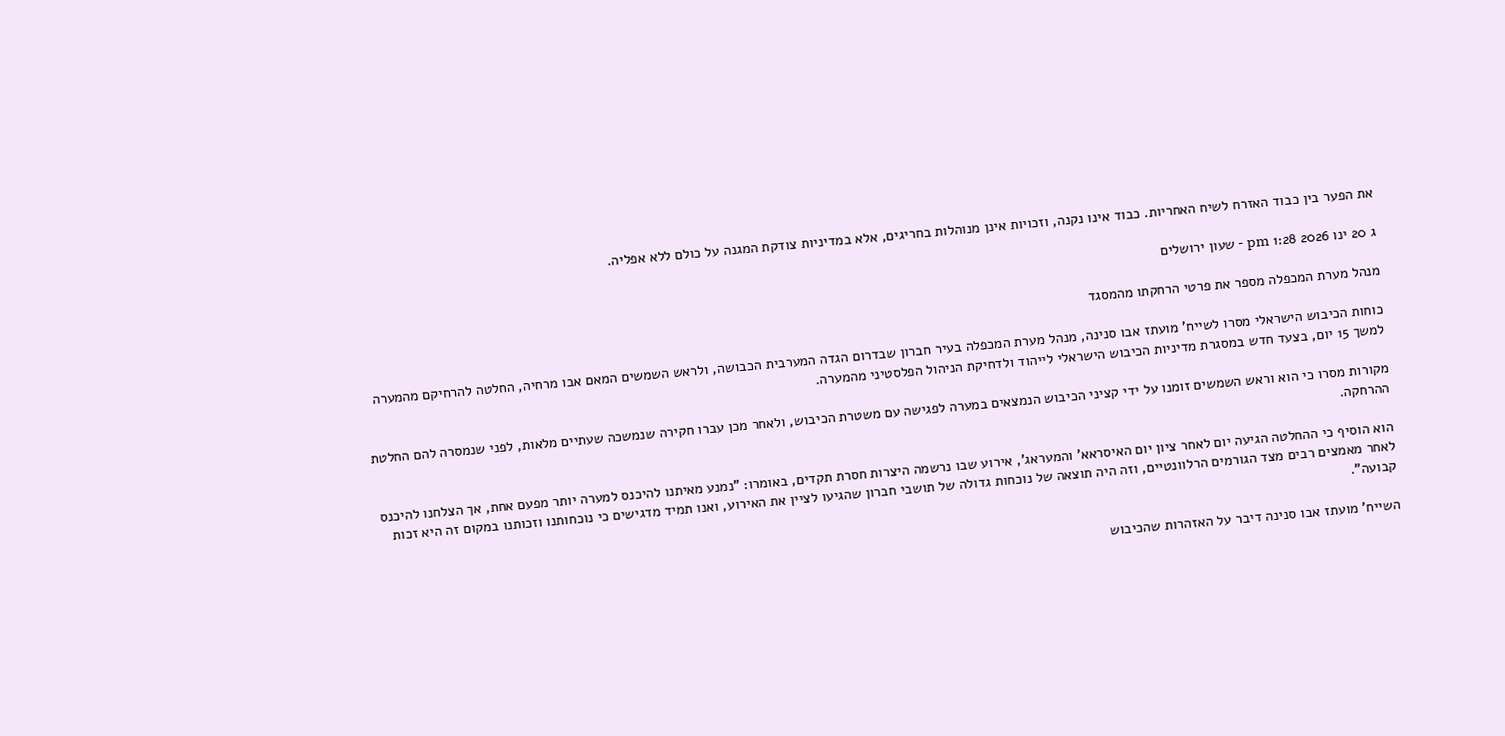את הפער בין כבוד האזרח לשיח האחריות. כבוד אינו נקנה, וזכויות אינן מנוהלות בחריגים, אלא במדיניות צודקת המגנה על כולם ללא אפליה.

ג 20 ינו 2026 1:28 pm - שעון ירושלים

מנהל מערת המכפלה מספר את פרטי הרחקתו מהמסגד

כוחות הכיבוש הישראלי מסרו לשייח' מועתז אבו סנינה, מנהל מערת המכפלה בעיר חברון שבדרום הגדה המערבית הכבושה, ולראש השמשים המאם אבו מרחיה, החלטה להרחיקם מהמערה למשך 15 יום, בצעד חדש במסגרת מדיניות הכיבוש הישראלי לייהוד ולדחיקת הניהול הפלסטיני מהמערה.

מקורות מסרו כי הוא וראש השמשים זומנו על ידי קציני הכיבוש הנמצאים במערה לפגישה עם משטרת הכיבוש, ולאחר מכן עברו חקירה שנמשכה שעתיים מלאות, לפני שנמסרה להם החלטת ההרחקה.

הוא הוסיף כי ההחלטה הגיעה יום לאחר ציון יום האיסראא' והמעראג', אירוע שבו נרשמה היצרות חסרת תקדים, באומרו: "נמנע מאיתנו להיכנס למערה יותר מפעם אחת, אך הצלחנו להיכנס לאחר מאמצים רבים מצד הגורמים הרלוונטיים, וזה היה תוצאה של נוכחות גדולה של תושבי חברון שהגיעו לציין את האירוע, ואנו תמיד מדגישים כי נוכחותנו וזכותנו במקום זה היא זכות קבועה".

השייח' מועתז אבו סנינה דיבר על האזהרות שהכיבוש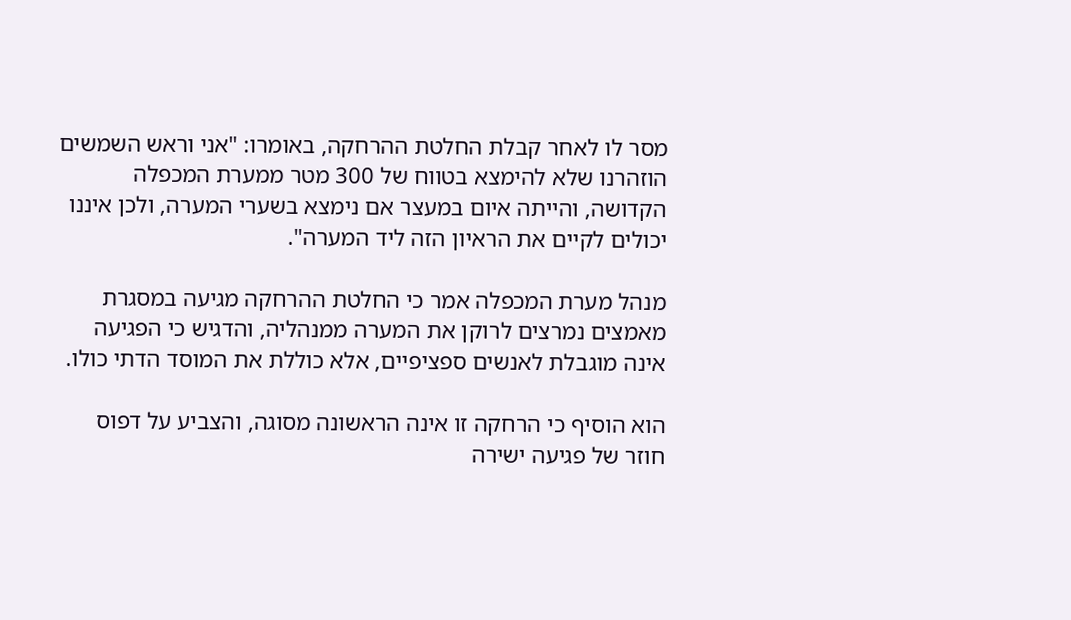מסר לו לאחר קבלת החלטת ההרחקה, באומרו: "אני וראש השמשים הוזהרנו שלא להימצא בטווח של 300 מטר ממערת המכפלה הקדושה, והייתה איום במעצר אם נימצא בשערי המערה, ולכן איננו יכולים לקיים את הראיון הזה ליד המערה".

מנהל מערת המכפלה אמר כי החלטת ההרחקה מגיעה במסגרת מאמצים נמרצים לרוקן את המערה ממנהליה, והדגיש כי הפגיעה אינה מוגבלת לאנשים ספציפיים, אלא כוללת את המוסד הדתי כולו.

הוא הוסיף כי הרחקה זו אינה הראשונה מסוגה, והצביע על דפוס חוזר של פגיעה ישירה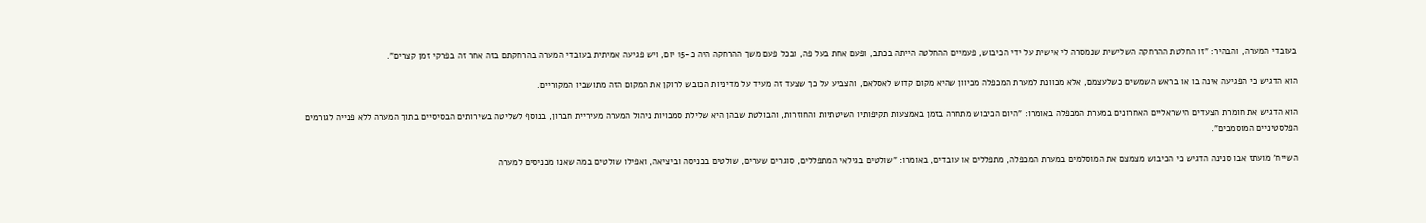בעובדי המערה, והבהיר: "זו החלטת ההרחקה השלישית שנמסרה לי אישית על ידי הכיבוש, פעמיים ההחלטה הייתה בכתב, ופעם אחת בעל פה, ובכל פעם משך ההרחקה היה כ-15 יום, ויש פגיעה אמיתית בעובדי המערה בהרחקתם בזה אחר זה בפרקי זמן קצרים".

הוא הדגיש כי הפגיעה אינה בו או בראש השמשים כשלעצמם, אלא מכוונת למערת המכפלה מכיוון שהיא מקום קדוש לאסלאם, והצביע על כך שצעד זה מעיד על מדיניות הכובש לרוקן את המקום הזה מתושביו המקוריים.

הוא הדגיש את חומרת הצעדים הישראליים האחרונים במערת המכפלה באומרו: "היום הכיבוש מתחרה בזמן באמצעות תקיפותיו השיטתיות והחוזרות, והבולטת שבהן היא שלילת סמכויות ניהול המערה מעיריית חברון, בנוסף לשליטה בשירותים הבסיסיים בתוך המערה ללא פנייה לגורמים הפלסטיניים המוסמכים".

השייח' מועתז אבו סנינה הדגיש כי הכיבוש מצמצם את המוסלמים במערת המכפלה, מתפללים או עובדים, באומרו: "שולטים בגילאי המתפללים, סוגרים שערים, שולטים בכניסה וביציאה, ואפילו שולטים במה שאנו מכניסים למערה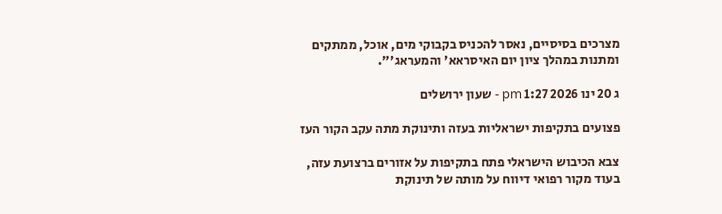מצרכים בסיסיים, נאסר להכניס בקבוקי מים, אוכל, ממתקים ומתנות במהלך ציון יום האיסראא' והמעראג'".

ג 20 ינו 2026 1:27 pm - שעון ירושלים

פצועים בתקיפות ישראליות בעזה ותינוקת מתה עקב הקור העז

צבא הכיבוש הישראלי פתח בתקיפות על אזורים ברצועת עזה, בעוד מקור רפואי דיווח על מותה של תינוקת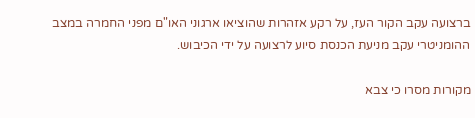ברצועה עקב הקור העז, על רקע אזהרות שהוציאו ארגוני האו"ם מפני החמרה במצב ההומניטרי עקב מניעת הכנסת סיוע לרצועה על ידי הכיבוש.

מקורות מסרו כי צבא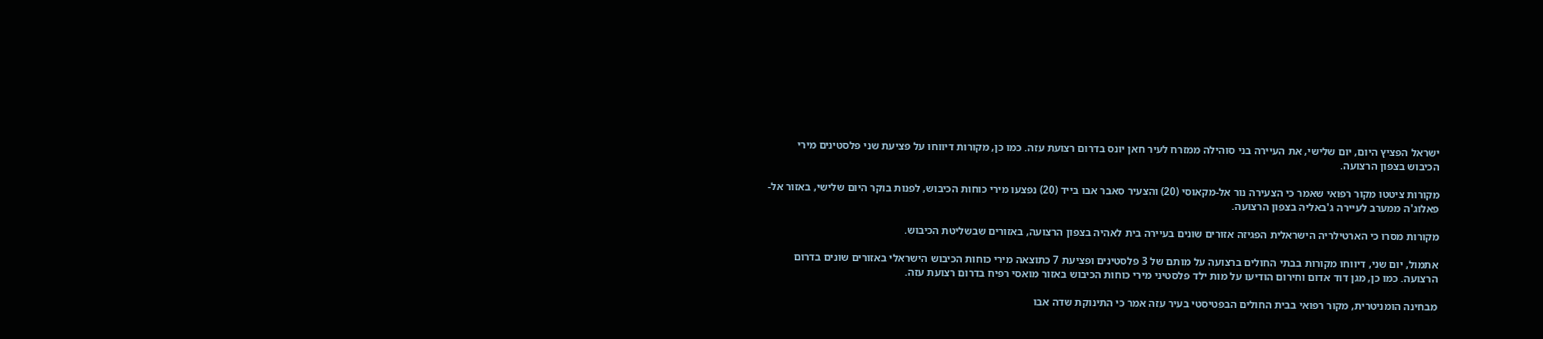ישראל הפציץ היום, יום שלישי, את העיירה בני סוהילה ממזרח לעיר חאן יונס בדרום רצועת עזה. כמו כן, מקורות דיווחו על פציעת שני פלסטינים מירי הכיבוש בצפון הרצועה.

מקורות ציטטו מקור רפואי שאמר כי הצעירה נור אל-מקאוסי (20) והצעיר סאבר אבו בייד (20) נפצעו מירי כוחות הכיבוש, לפנות בוקר היום שלישי, באזור אל-פאלוג'ה ממערב לעיירה ג'באליה בצפון הרצועה.

מקורות מסרו כי הארטילריה הישראלית הפגיזה אזורים שונים בעיירה בית לאהיה בצפון הרצועה, באזורים שבשליטת הכיבוש.

אתמול, יום שני, דיווחו מקורות בבתי החולים ברצועה על מותם של 3 פלסטינים ופציעת 7 כתוצאה מירי כוחות הכיבוש הישראלי באזורים שונים בדרום הרצועה. כמו כן, מגן דוד אדום וחירום הודיעו על מות ילד פלסטיני מירי כוחות הכיבוש באזור מואסי רפיח בדרום רצועת עזה.

מבחינה הומניטרית, מקור רפואי בבית החולים הבפטיסטי בעיר עזה אמר כי התינוקת שדה אבו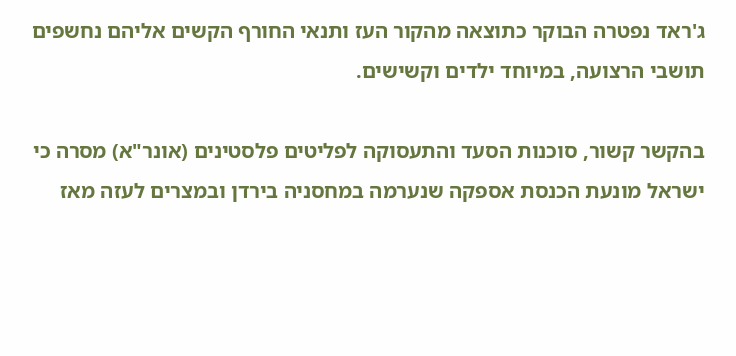ג'ראד נפטרה הבוקר כתוצאה מהקור העז ותנאי החורף הקשים אליהם נחשפים תושבי הרצועה, במיוחד ילדים וקשישים.

בהקשר קשור, סוכנות הסעד והתעסוקה לפליטים פלסטינים (אונר"א) מסרה כי ישראל מונעת הכנסת אספקה שנערמה במחסניה בירדן ובמצרים לעזה מאז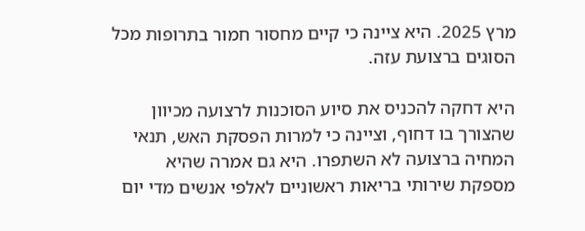מרץ 2025. היא ציינה כי קיים מחסור חמור בתרופות מכל הסוגים ברצועת עזה.

היא דחקה להכניס את סיוע הסוכנות לרצועה מכיוון שהצורך בו דחוף, וציינה כי למרות הפסקת האש, תנאי המחיה ברצועה לא השתפרו. היא גם אמרה שהיא מספקת שירותי בריאות ראשוניים לאלפי אנשים מדי יום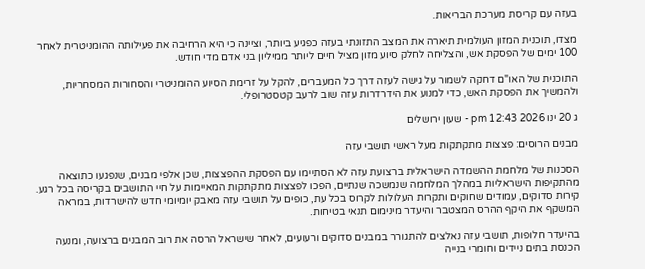בעזה עם קריסת מערכת הבריאות.

מצדו, תוכנית המזון העולמית תיארה את המצב התזונתי בעזה כפגיע ביותר, וציינה כי היא הרחיבה את פעילותה ההומניטרית לאחר 100 ימים של הפסקת אש, והצליחה לחלק סיוע מזון מציל חיים ליותר ממיליון בני אדם מדי חודש.

התוכנית של האו"ם דחקה לשמור על גישה לעזה דרך כל המעברים, להקל על זרימת הסיוע ההומניטרי והסחורות המסחריות, ולהמשיך את הפסקת האש, כדי למנוע את הידרדרות עזה שוב לרעב קטסטרופלי.

ג 20 ינו 2026 12:43 pm - שעון ירושלים

מבנים הרוסים: פצצות מתקתקות מעל ראשי תושבי עזה

הסכנות של מלחמת ההשמדה הישראלית ברצועת עזה לא הסתיימו עם הפסקת ההפצצות, שכן אלפי מבנים, שנפגעו כתוצאה מהתקיפות הישראליות במהלך המלחמה שנמשכה שנתיים, הפכו לפצצות מתקתקות המאיימות על חיי התושבים בקריסה בכל רגע. קירות סדוקים, עמודים שחוקים ותקרות העלולות לקרוס בכל עת, כופים על תושבי עזה מאבק יומיומי חדש להישרדות, במראה המשקף את היקף ההרס המצטבר והיעדר מינימום תנאי בטיחות.

בהיעדר חלופות, תושבי עזה נאלצים להתגורר במבנים סדוקים ורעועים, לאחר שישראל הרסה את רוב המבנים ברצועה, ומנעה הכנסת בתים ניידים וחומרי בנייה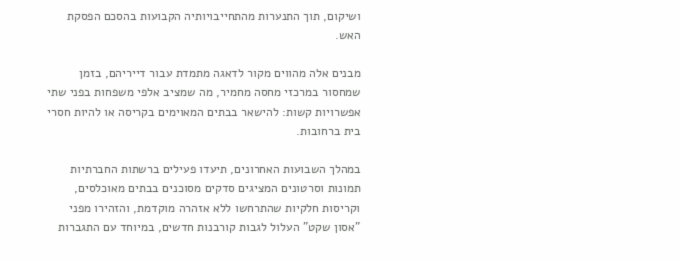ושיקום, תוך התנערות מהתחייבויותיה הקבועות בהסכם הפסקת האש.

מבנים אלה מהווים מקור לדאגה מתמדת עבור דייריהם, בזמן שמחסור במרכזי מחסה מחמיר, מה שמציב אלפי משפחות בפני שתי אפשרויות קשות: להישאר בבתים המאוימים בקריסה או להיות חסרי בית ברחובות.

במהלך השבועות האחרונים, תיעדו פעילים ברשתות החברתיות תמונות וסרטונים המציגים סדקים מסוכנים בבתים מאוכלסים, וקריסות חלקיות שהתרחשו ללא אזהרה מוקדמת, והזהירו מפני "אסון שקט" העלול לגבות קורבנות חדשים, במיוחד עם התגברות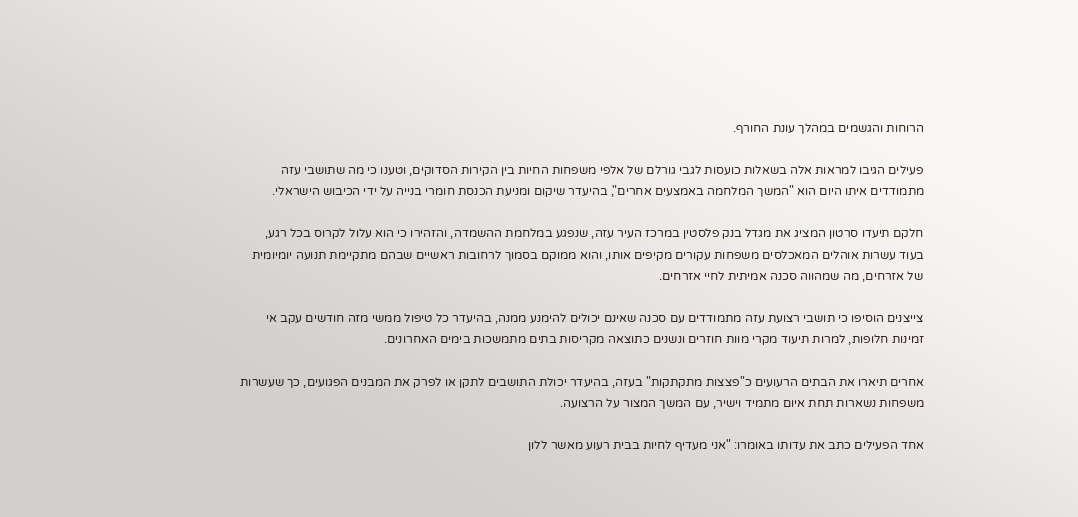הרוחות והגשמים במהלך עונת החורף.

פעילים הגיבו למראות אלה בשאלות כועסות לגבי גורלם של אלפי משפחות החיות בין הקירות הסדוקים, וטענו כי מה שתושבי עזה מתמודדים איתו היום הוא "המשך המלחמה באמצעים אחרים", בהיעדר שיקום ומניעת הכנסת חומרי בנייה על ידי הכיבוש הישראלי.

חלקם תיעדו סרטון המציג את מגדל בנק פלסטין במרכז העיר עזה, שנפגע במלחמת ההשמדה, והזהירו כי הוא עלול לקרוס בכל רגע, בעוד עשרות אוהלים המאכלסים משפחות עקורים מקיפים אותו, והוא ממוקם בסמוך לרחובות ראשיים שבהם מתקיימת תנועה יומיומית של אזרחים, מה שמהווה סכנה אמיתית לחיי אזרחים.

צייצנים הוסיפו כי תושבי רצועת עזה מתמודדים עם סכנה שאינם יכולים להימנע ממנה, בהיעדר כל טיפול ממשי מזה חודשים עקב אי זמינות חלופות, למרות תיעוד מקרי מוות חוזרים ונשנים כתוצאה מקריסות בתים מתמשכות בימים האחרונים.

אחרים תיארו את הבתים הרעועים כ"פצצות מתקתקות" בעזה, בהיעדר יכולת התושבים לתקן או לפרק את המבנים הפגועים, כך שעשרות משפחות נשארות תחת איום מתמיד וישיר, עם המשך המצור על הרצועה.

אחד הפעילים כתב את עדותו באומרו: "אני מעדיף לחיות בבית רעוע מאשר ללון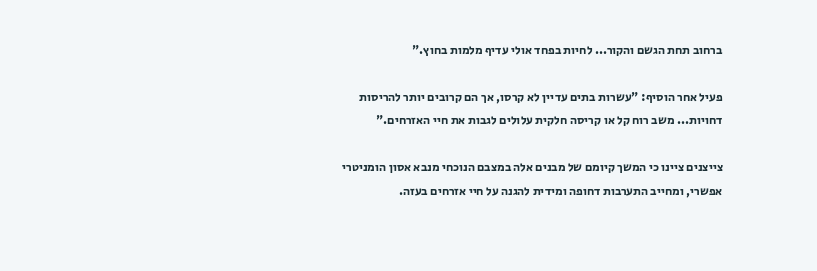ברחוב תחת הגשם והקור... לחיות בפחד אולי עדיף מלמות בחוץ."

פעיל אחר הוסיף: "עשרות בתים עדיין לא קרסו, אך הם קרובים יותר להריסות דחויות... משב רוח קל או קריסה חלקית עלולים לגבות את חיי האזרחים."

צייצנים ציינו כי המשך קיומם של מבנים אלה במצבם הנוכחי מנבא אסון הומניטרי אפשרי, ומחייב התערבות דחופה ומידית להגנה על חיי אזרחים בעזה.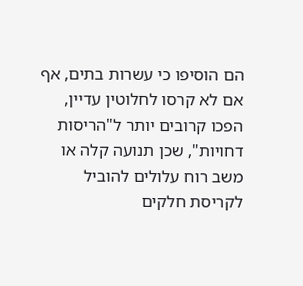הם הוסיפו כי עשרות בתים, אף אם לא קרסו לחלוטין עדיין, הפכו קרובים יותר ל"הריסות דחויות", שכן תנועה קלה או משב רוח עלולים להוביל לקריסת חלקים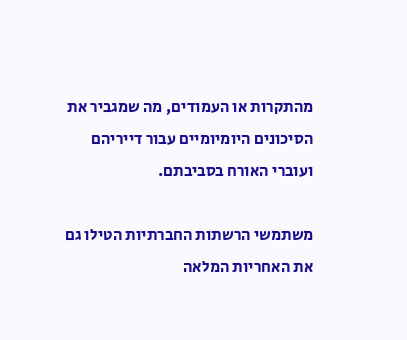מהתקרות או העמודים, מה שמגביר את הסיכונים היומיומיים עבור דייריהם ועוברי האורח בסביבתם.

משתמשי הרשתות החברתיות הטילו גם את האחריות המלאה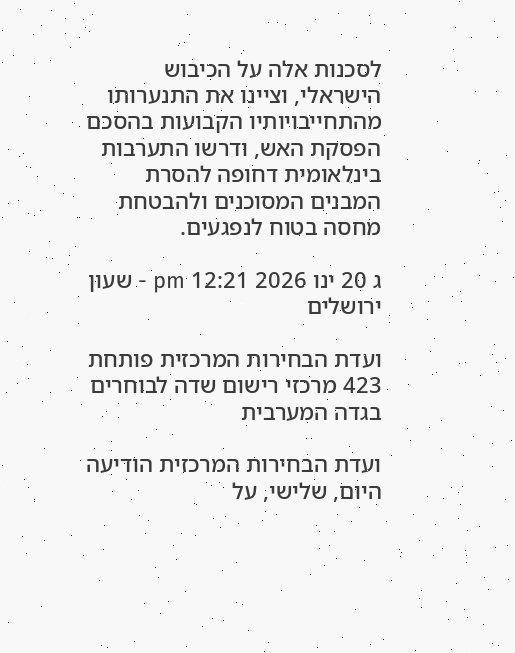לסכנות אלה על הכיבוש הישראלי, וציינו את התנערותו מהתחייבויותיו הקבועות בהסכם הפסקת האש, ודרשו התערבות בינלאומית דחופה להסרת המבנים המסוכנים ולהבטחת מחסה בטוח לנפגעים.

ג 20 ינו 2026 12:21 pm - שעון ירושלים

ועדת הבחירות המרכזית פותחת 423 מרכזי רישום שדה לבוחרים בגדה המערבית

ועדת הבחירות המרכזית הודיעה היום, שלישי, על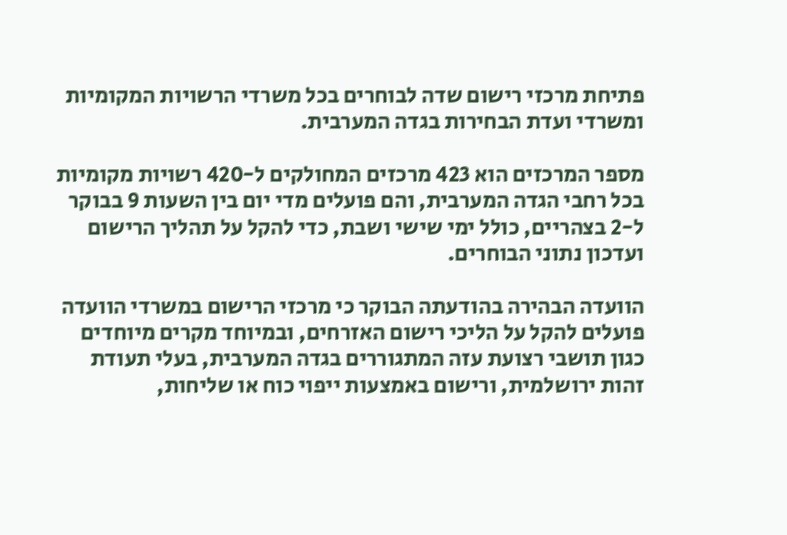פתיחת מרכזי רישום שדה לבוחרים בכל משרדי הרשויות המקומיות ומשרדי ועדת הבחירות בגדה המערבית.

מספר המרכזים הוא 423 מרכזים המחולקים ל-420 רשויות מקומיות בכל רחבי הגדה המערבית, והם פועלים מדי יום בין השעות 9 בבוקר ל-2 בצהריים, כולל ימי שישי ושבת, כדי להקל על תהליך הרישום ועדכון נתוני הבוחרים.

הוועדה הבהירה בהודעתה הבוקר כי מרכזי הרישום במשרדי הוועדה פועלים להקל על הליכי רישום האזרחים, ובמיוחד מקרים מיוחדים כגון תושבי רצועת עזה המתגוררים בגדה המערבית, בעלי תעודת זהות ירושלמית, ורישום באמצעות ייפוי כוח או שליחות,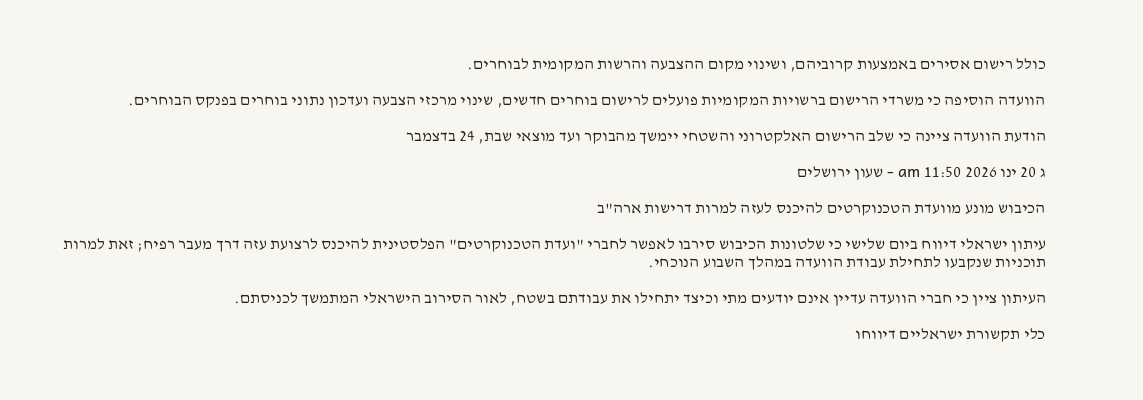כולל רישום אסירים באמצעות קרוביהם, ושינוי מקום ההצבעה והרשות המקומית לבוחרים.

הוועדה הוסיפה כי משרדי הרישום ברשויות המקומיות פועלים לרישום בוחרים חדשים, שינוי מרכזי הצבעה ועדכון נתוני בוחרים בפנקס הבוחרים.

הודעת הוועדה ציינה כי שלב הרישום האלקטרוני והשטחי יימשך מהבוקר ועד מוצאי שבת, 24 בדצמבר

ג 20 ינו 2026 11:50 am - שעון ירושלים

הכיבוש מונע מוועדת הטכנוקרטים להיכנס לעזה למרות דרישות ארה"ב

עיתון ישראלי דיווח ביום שלישי כי שלטונות הכיבוש סירבו לאפשר לחברי "ועדת הטכנוקרטים" הפלסטינית להיכנס לרצועת עזה דרך מעבר רפיח; זאת למרות תוכניות שנקבעו לתחילת עבודת הוועדה במהלך השבוע הנוכחי.

העיתון ציין כי חברי הוועדה עדיין אינם יודעים מתי וכיצד יתחילו את עבודתם בשטח, לאור הסירוב הישראלי המתמשך לכניסתם.

כלי תקשורת ישראליים דיווחו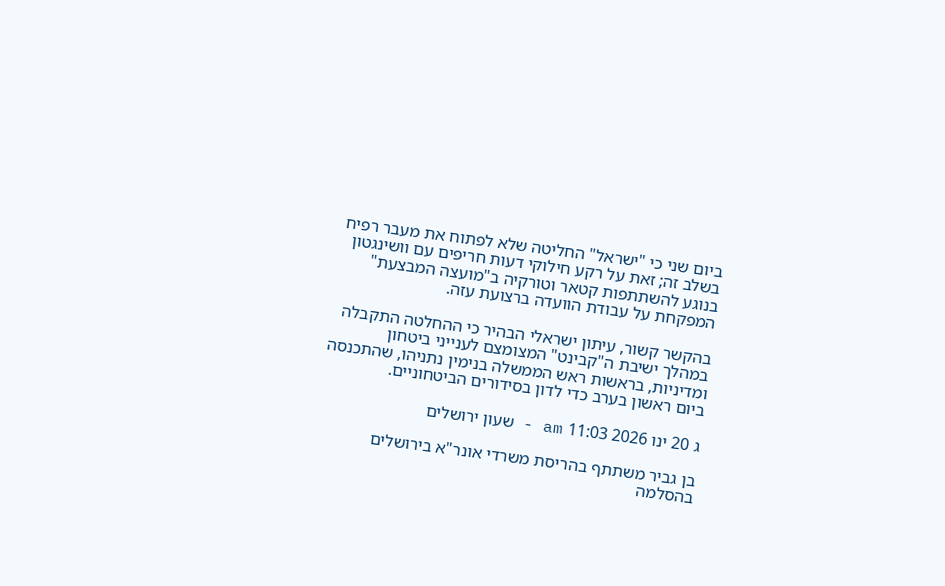ביום שני כי "ישראל" החליטה שלא לפתוח את מעבר רפיח בשלב זה; זאת על רקע חילוקי דעות חריפים עם וושינגטון בנוגע להשתתפות קטאר וטורקיה ב"מועצה המבצעת" המפקחת על עבודת הוועדה ברצועת עזה.

בהקשר קשור, עיתון ישראלי הבהיר כי ההחלטה התקבלה במהלך ישיבת ה"קבינט" המצומצם לענייני ביטחון ומדיניות, בראשות ראש הממשלה בנימין נתניהו, שהתכנסה ביום ראשון בערב כדי לדון בסידורים הביטחוניים.

ג 20 ינו 2026 11:03 am - שעון ירושלים

בן גביר משתתף בהריסת משרדי אונר"א בירושלים בהסלמה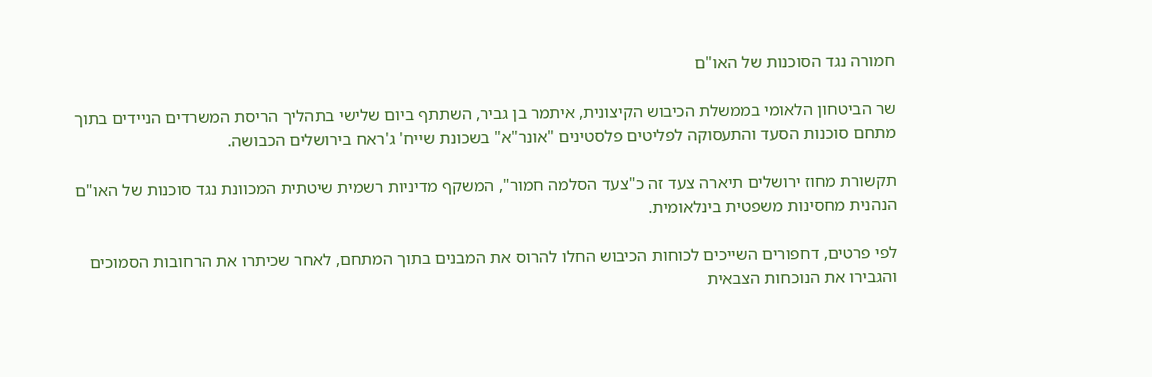חמורה נגד הסוכנות של האו"ם

שר הביטחון הלאומי בממשלת הכיבוש הקיצונית, איתמר בן גביר, השתתף ביום שלישי בתהליך הריסת המשרדים הניידים בתוך מתחם סוכנות הסעד והתעסוקה לפליטים פלסטינים "אונר"א" בשכונת שייח' ג'ראח בירושלים הכבושה.

תקשורת מחוז ירושלים תיארה צעד זה כ"צעד הסלמה חמור", המשקף מדיניות רשמית שיטתית המכוונת נגד סוכנות של האו"ם הנהנית מחסינות משפטית בינלאומית.

לפי פרטים, דחפורים השייכים לכוחות הכיבוש החלו להרוס את המבנים בתוך המתחם, לאחר שכיתרו את הרחובות הסמוכים והגבירו את הנוכחות הצבאית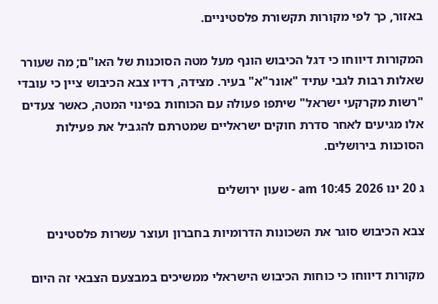באזור, כך לפי מקורות תקשורת פלסטיניים.

המקורות דיווחו כי דגל הכיבוש הונף מעל מטה הסוכנות של האו"ם; מה שעורר שאלות רבות לגבי עתיד "אונר"א" בעיר. מצידה, רדיו צבא הכיבוש ציין כי עובדי "רשות מקרקעי ישראל" שיתפו פעולה עם הכוחות בפינוי המטה, כאשר צעדים אלו מגיעים לאחר סדרת חוקים ישראליים שמטרתם להגביל את פעילות הסוכנות בירושלים.

ג 20 ינו 2026 10:45 am - שעון ירושלים

צבא הכיבוש סוגר את השכונות הדרומיות בחברון ועוצר עשרות פלסטינים

מקורות דיווחו כי כוחות הכיבוש הישראלי ממשיכים במבצעם הצבאי זה היום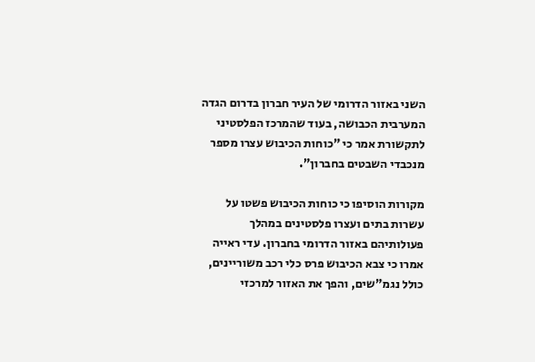השני באזור הדרומי של העיר חברון בדרום הגדה המערבית הכבושה, בעוד שהמרכז הפלסטיני לתקשורת אמר כי "כוחות הכיבוש עצרו מספר מנכבדי השבטים בחברון".

מקורות הוסיפו כי כוחות הכיבוש פשטו על עשרות בתים ועצרו פלסטינים במהלך פעולותיהם באזור הדרומי בחברון. עדי ראייה אמרו כי צבא הכיבוש פרס כלי רכב משוריינים, כולל נגמ"שים, והפך את האזור למרכזי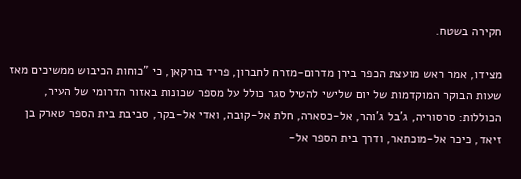חקירה בשטח.

מצידו, אמר ראש מועצת הכפר בירן מדרום-מזרח לחברון, פריד בורקאן, כי "כוחות הכיבוש ממשיכים מאז שעות הבוקר המוקדמות של יום שלישי להטיל סגר כולל על מספר שכונות באזור הדרומי של העיר, הכוללות: סרסוריה, ג'בל ג'והר, אל-כסארה, חלת אל-קובה, ואדי אל-בקר, סביבת בית הספר טארק בן זיאד, כיכר אל-מוכתאר, ודרך בית הספר אל-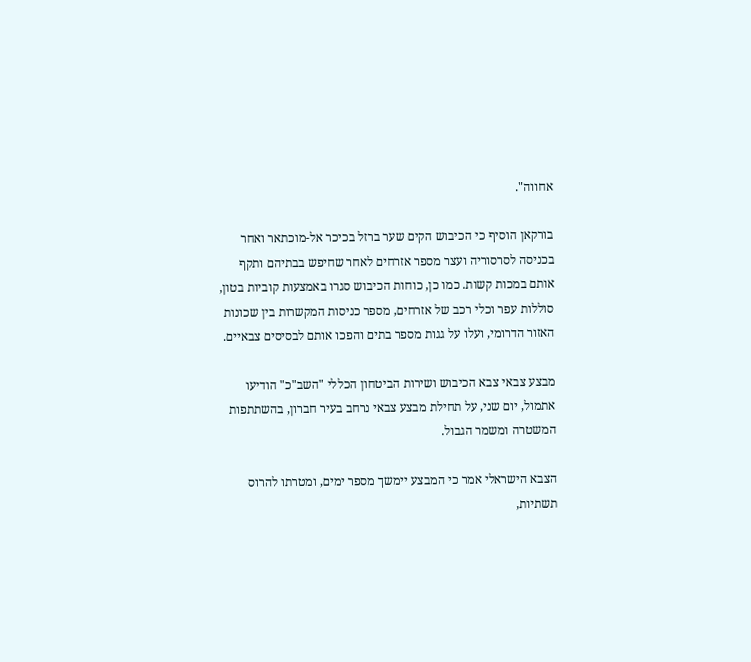אחווה".

בורקאן הוסיף כי הכיבוש הקים שער ברזל בכיכר אל-מוכתאר ואחר בכניסה לסרסוריה ועצר מספר אזרחים לאחר שחיפש בבתיהם ותקף אותם במכות קשות. כמו כן, כוחות הכיבוש סגרו באמצעות קוביות בטון, סוללות עפר וכלי רכב של אזרחים, מספר כניסות המקשרות בין שכונות האזור הדרומי, ועלו על גגות מספר בתים והפכו אותם לבסיסים צבאיים.

מבצע צבאי צבא הכיבוש ושירות הביטחון הכללי "השב"כ" הודיעו אתמול, יום שני, על תחילת מבצע צבאי נרחב בעיר חברון, בהשתתפות המשטרה ומשמר הגבול.

הצבא הישראלי אמר כי המבצע יימשך מספר ימים, ומטרתו להרוס תשתיות,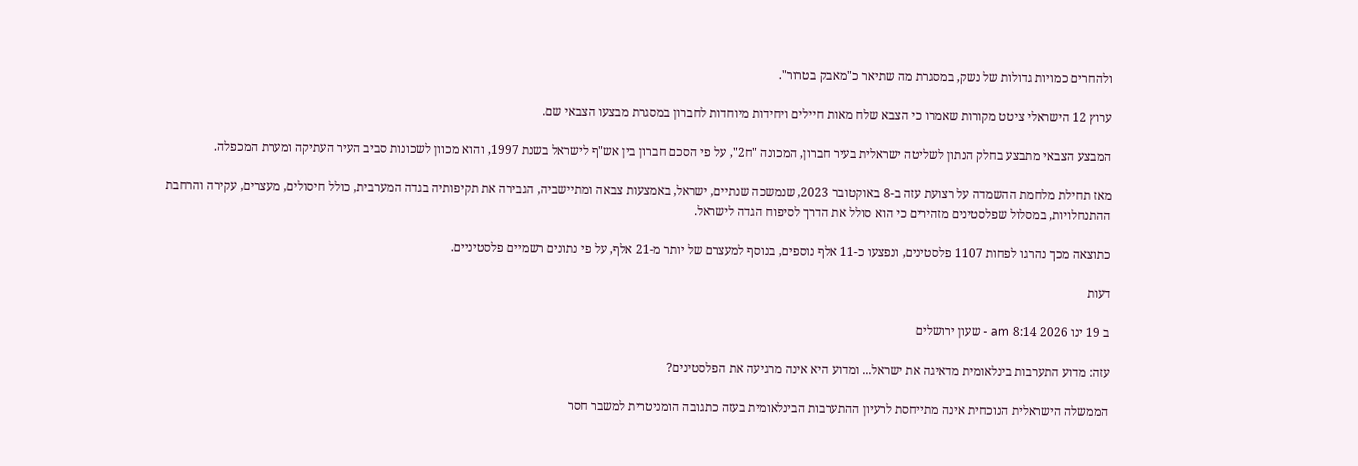ולהחרים כמויות גדולות של נשק, במסגרת מה שתיאר כ"מאבק בטרור".

ערוץ 12 הישראלי ציטט מקורות שאמרו כי הצבא שלח מאות חיילים ויחידות מיוחדות לחברון במסגרת מבצעו הצבאי שם.

המבצע הצבאי מתבצע בחלק הנתון לשליטה ישראלית בעיר חברון, המכונה "ח2", על פי הסכם חברון בין אש"ף לישראל בשנת 1997, והוא מכוון לשכונות סביב העיר העתיקה ומערת המכפלה.

מאז תחילת מלחמת ההשמדה על רצועת עזה ב-8 באוקטובר 2023, שנמשכה שנתיים, ישראל, באמצעות צבאה ומתיישביה, הגבירה את תקיפותיה בגדה המערבית, כולל חיסולים, מעצרים, עקירה והרחבת ההתנחלויות, במסלול שפלסטינים מזהירים כי הוא סולל את הדרך לסיפוח הגדה לישראל.

כתוצאה מכך נהרגו לפחות 1107 פלסטינים, ונפצעו כ-11 אלף נוספים, בנוסף למעצרם של יותר מ-21 אלף, על פי נתונים רשמיים פלסטיניים.

דעות

ב 19 ינו 2026 8:14 am - שעון ירושלים

עזה: מדוע התערבות בינלאומית מדאיגה את ישראל... ומדוע היא אינה מרגיעה את הפלסטינים?

הממשלה הישראלית הנוכחית אינה מתייחסת לרעיון ההתערבות הבינלאומית בעזה כתגובה הומניטרית למשבר חסר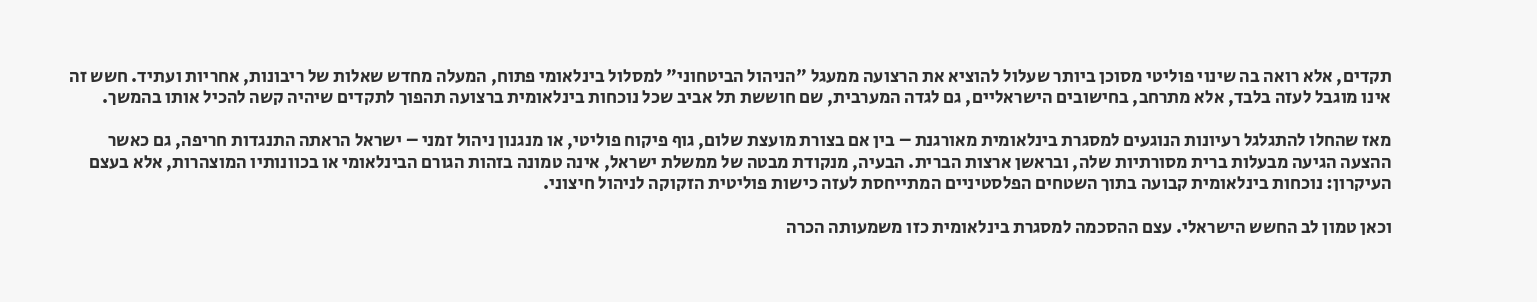תקדים, אלא רואה בה שינוי פוליטי מסוכן ביותר שעלול להוציא את הרצועה ממעגל "הניהול הביטחוני" למסלול בינלאומי פתוח, המעלה מחדש שאלות של ריבונות, אחריות ועתיד. חשש זה אינו מוגבל לעזה בלבד, אלא מתרחב, בחישובים הישראליים, גם לגדה המערבית, שם חוששת תל אביב שכל נוכחות בינלאומית ברצועה תהפוך לתקדים שיהיה קשה להכיל אותו בהמשך.

מאז שהחלו להתגלגל רעיונות הנוגעים למסגרת בינלאומית מאורגנת – בין אם בצורת מועצת שלום, גוף פיקוח פוליטי, או מנגנון ניהול זמני – ישראל הראתה התנגדות חריפה, גם כאשר ההצעה הגיעה מבעלות ברית מסורתיות שלה, ובראשן ארצות הברית. הבעיה, מנקודת מבטה של ממשלת ישראל, אינה טמונה בזהות הגורם הבינלאומי או בכוונותיו המוצהרות, אלא בעצם העיקרון: נוכחות בינלאומית קבועה בתוך השטחים הפלסטיניים המתייחסת לעזה כישות פוליטית הזקוקה לניהול חיצוני.

וכאן טמון לב החשש הישראלי. עצם ההסכמה למסגרת בינלאומית כזו משמעותה הכרה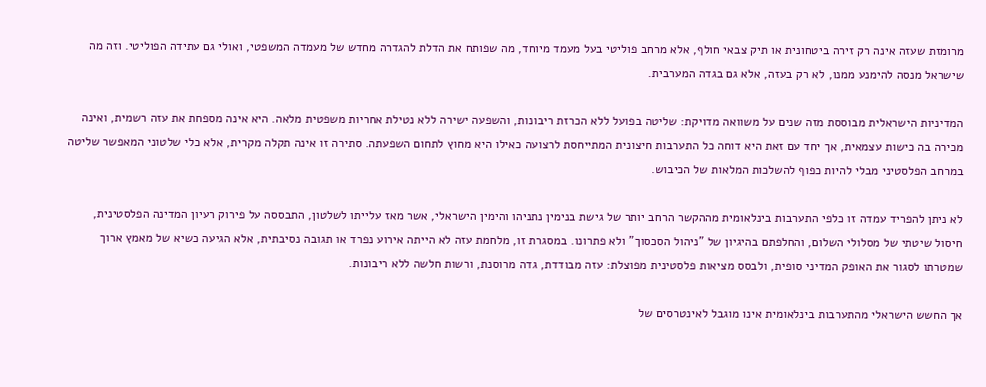מרומזת שעזה אינה רק זירה ביטחונית או תיק צבאי חולף, אלא מרחב פוליטי בעל מעמד מיוחד, מה שפותח את הדלת להגדרה מחדש של מעמדה המשפטי, ואולי גם עתידה הפוליטי. וזה מה שישראל מנסה להימנע ממנו, לא רק בעזה, אלא גם בגדה המערבית.

המדיניות הישראלית מבוססת מזה שנים על משוואה מדויקת: שליטה בפועל ללא הכרזת ריבונות, והשפעה ישירה ללא נטילת אחריות משפטית מלאה. היא אינה מספחת את עזה רשמית, ואינה מכירה בה כישות עצמאית, אך יחד עם זאת היא דוחה כל התערבות חיצונית המתייחסת לרצועה כאילו היא מחוץ לתחום השפעתה. סתירה זו אינה תקלה מקרית, אלא כלי שלטוני המאפשר שליטה במרחב הפלסטיני מבלי להיות כפוף להשלכות המלאות של הכיבוש.

לא ניתן להפריד עמדה זו כלפי התערבות בינלאומית מההקשר הרחב יותר של גישת בנימין נתניהו והימין הישראלי, אשר מאז עלייתו לשלטון, התבססה על פירוק רעיון המדינה הפלסטינית, חיסול שיטתי של מסלולי השלום, והחלפתם בהיגיון של "ניהול הסכסוך" ולא פתרונו. במסגרת זו, מלחמת עזה לא הייתה אירוע נפרד או תגובה נסיבתית, אלא הגיעה כשיא של מאמץ ארוך שמטרתו לסגור את האופק המדיני סופית, ולבסס מציאות פלסטינית מפוצלת: עזה מבודדת, גדה מרוסנת, ורשות חלשה ללא ריבונות.

אך החשש הישראלי מהתערבות בינלאומית אינו מוגבל לאינטרסים של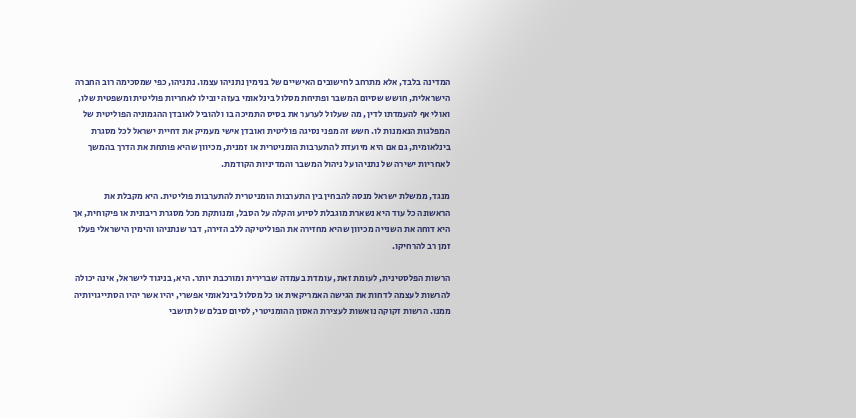המדינה בלבד, אלא מתרחב לחישובים האישיים של בנימין נתניהו עצמו. נתניהו, כפי שמסכימה רוב החברה הישראלית, חושש שסיום המשבר ופתיחת מסלול בינלאומי בעזה יובילו לאחריות פוליטית ומשפטית שלו, ואולי אף להעמדתו לדין, מה שעלול לערער את בסיס התמיכה בו ולהוביל לאובדן ההגמוניה הפוליטית של המפלגות הנאמנות לו. חשש זה מפני נסיגה פוליטית ואובדן אישי מעמיק את דחיית ישראל לכל מסגרת בינלאומית, גם אם היא מיועדת להתערבות הומניטרית או זמנית, מכיוון שהיא פותחת את הדרך בהמשך לאחריות ישירה של נתניהו על ניהול המשבר והמדיניות הקודמת.

מנגד, ממשלת ישראל מנסה להבחין בין התערבות הומניטרית להתערבות פוליטית. היא מקבלת את הראשונה כל עוד היא נשארת מוגבלת לסיוע והקלה על הסבל, ומנותקת מכל מסגרת ריבונית או פיקוחית, אך היא דוחה את השנייה מכיוון שהיא מחזירה את הפוליטיקה ללב הזירה, דבר שנתניהו והימין הישראלי פעלו זמן רב להרחיקו.

הרשות הפלסטינית, לעומת זאת, עומדת בעמדה שברירית ומורכבת יותר. היא, בניגוד לישראל, אינה יכולה להרשות לעצמה לדחות את הגישה האמריקאית או כל מסלול בינלאומי אפשרי, יהיו אשר יהיו הסתייגויותיה ממנו. הרשות זקוקה נואשות לעצירת האסון ההומניטרי, לסיום סבלם של תושבי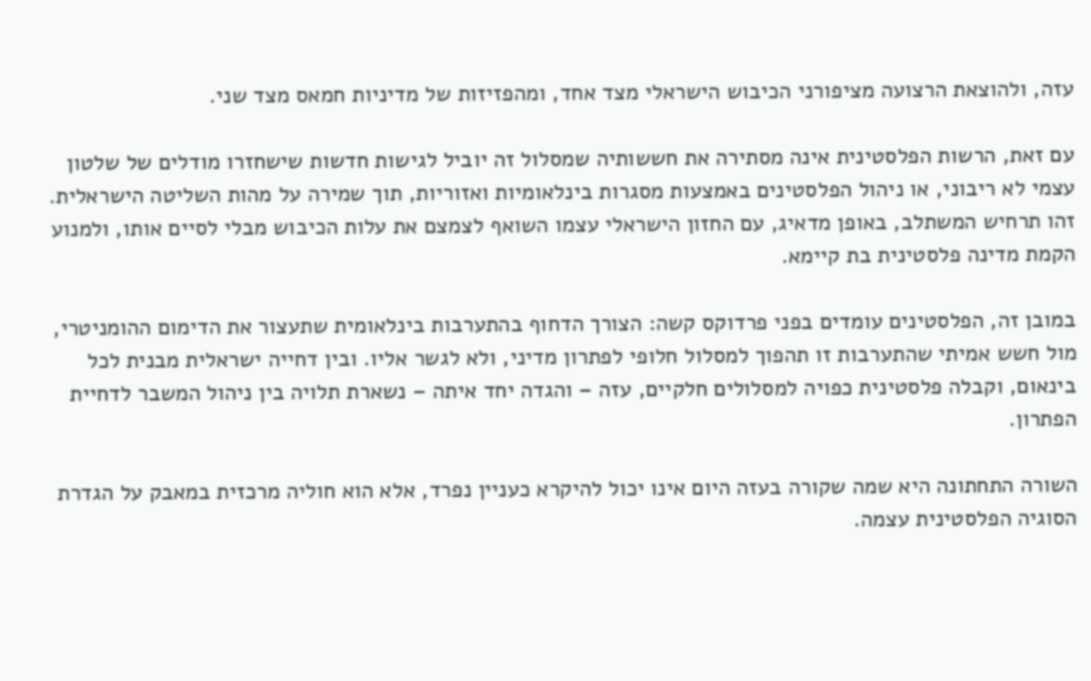עזה, ולהוצאת הרצועה מציפורני הכיבוש הישראלי מצד אחד, ומהפזיזות של מדיניות חמאס מצד שני.

עם זאת, הרשות הפלסטינית אינה מסתירה את חששותיה שמסלול זה יוביל לגישות חדשות שישחזרו מודלים של שלטון עצמי לא ריבוני, או ניהול הפלסטינים באמצעות מסגרות בינלאומיות ואזוריות, תוך שמירה על מהות השליטה הישראלית. זהו תרחיש המשתלב, באופן מדאיג, עם החזון הישראלי עצמו השואף לצמצם את עלות הכיבוש מבלי לסיים אותו, ולמנוע הקמת מדינה פלסטינית בת קיימא.

במובן זה, הפלסטינים עומדים בפני פרדוקס קשה: הצורך הדחוף בהתערבות בינלאומית שתעצור את הדימום ההומניטרי, מול חשש אמיתי שהתערבות זו תהפוך למסלול חלופי לפתרון מדיני, ולא לגשר אליו. ובין דחייה ישראלית מבנית לכל בינאום, וקבלה פלסטינית כפויה למסלולים חלקיים, עזה – והגדה יחד איתה – נשארת תלויה בין ניהול המשבר לדחיית הפתרון.

השורה התחתונה היא שמה שקורה בעזה היום אינו יכול להיקרא כעניין נפרד, אלא הוא חוליה מרכזית במאבק על הגדרת הסוגיה הפלסטינית עצמה.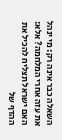השאלה כבר אינה רק: מי ינהל את עזה אחרי המלחמה? אלא: האם ישראל תצליח להכיל את ההדף של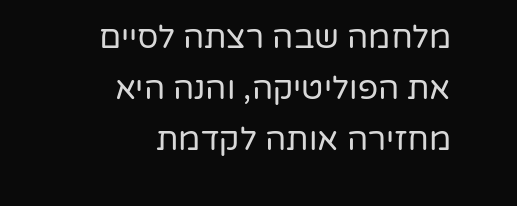מלחמה שבה רצתה לסיים את הפוליטיקה, והנה היא מחזירה אותה לקדמת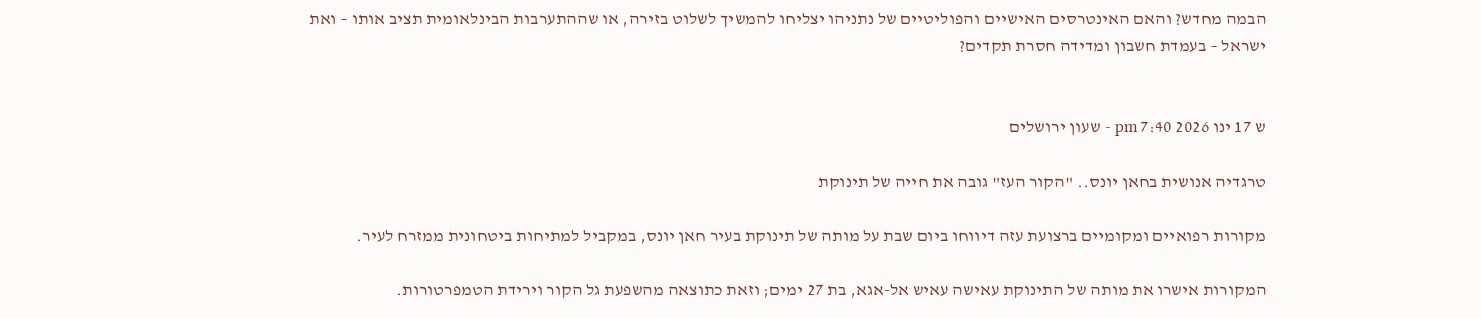הבמה מחדש? והאם האינטרסים האישיים והפוליטיים של נתניהו יצליחו להמשיך לשלוט בזירה, או שההתערבות הבינלאומית תציב אותו – ואת ישראל – בעמדת חשבון ומדידה חסרת תקדים?


ש 17 ינו 2026 7:40 pm - שעון ירושלים

טרגדיה אנושית בחאן יונס.. "הקור העז" גובה את חייה של תינוקת

מקורות רפואיים ומקומיים ברצועת עזה דיווחו ביום שבת על מותה של תינוקת בעיר חאן יונס, במקביל למתיחות ביטחונית ממזרח לעיר.

המקורות אישרו את מותה של התינוקת עאישה עאיש אל-אגא, בת 27 ימים; וזאת כתוצאה מהשפעת גל הקור וירידת הטמפרטורות.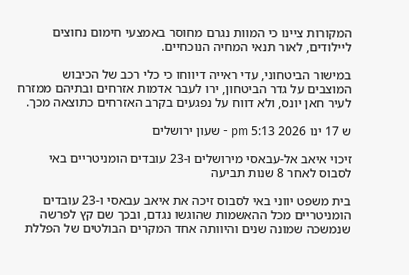המקורות ציינו כי המוות נגרם מחוסר באמצעי חימום נחוצים ליילודים, לאור תנאי המחיה הנוכחיים.

במישור הביטחוני, עדי ראייה דיווחו כי כלי רכב של הכיבוש המוצבים על גדר הביטחון, ירו לעבר אדמות אזרחים ובתיהם ממזרח לעיר חאן יונס, ולא דווח על נפגעים בקרב האזרחים כתוצאה מכך.

ש 17 ינו 2026 5:13 pm - שעון ירושלים

זיכוי איאב אל-עבאסי מירושלים ו-23 עובדים הומניטריים באי לסבוס לאחר 8 שנות תביעה

בית משפט יווני באי לסבוס זיכה את איאב עבאסי ו-23 עובדים הומניטריים מכל ההאשמות שהוגשו נגדם, ובכך שם קץ לפרשה שנמשכה שמונה שנים והיוותה אחד המקרים הבולטים של הפללת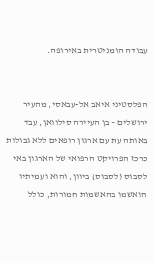עבודה הומניטרית באירופה.


הפלסטיני איאב אל-עבאסי, מהעיר ירושלים – בן העיירה סילוואן, עבד באותה עת עם ארגון רופאים ללא גבולות כרכז הפרויקט הרפואי של הארגון באי לסבוס (לסבוס) ביוון, והוא ועמיתיו הואשמו בהאשמות חמורות, כולל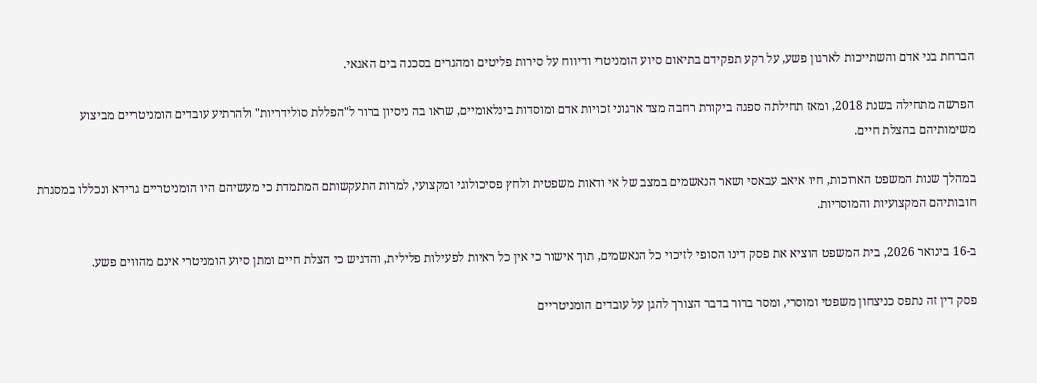הברחת בני אדם והשתייכות לארגון פשע, על רקע תפקידם בתיאום סיוע הומניטרי ודיווח על סירות פליטים ומהגרים בסכנה בים האגאי.

הפרשה מתחילה בשנת 2018, ומאז תחילתה ספגה ביקורת רחבה מצד ארגוני זכויות אדם ומוסדות בינלאומיים, שראו בה ניסיון ברור ל"הפללת סולידריות" ולהרתיע עובדים הומניטריים מביצוע משימותיהם בהצלת חיים.

במהלך שנות המשפט הארוכות, חיו איאב עבאסי ושאר הנאשמים במצב של אי ודאות משפטית ולחץ פסיכולוגי ומקצועי, למרות התעקשותם המתמדת כי מעשיהם היו הומניטריים גרידא ונכללו במסגרת חובותיהם המקצועיות והמוסריות.

ב-16 בינואר 2026, בית המשפט הוציא את פסק דינו הסופי לזיכוי כל הנאשמים, תוך אישור כי אין כל ראיות לפעילות פלילית, והדגיש כי הצלת חיים ומתן סיוע הומניטרי אינם מהווים פשע.

פסק דין זה נתפס כניצחון משפטי ומוסרי, ומסר ברור בדבר הצורך להגן על עובדים הומניטריים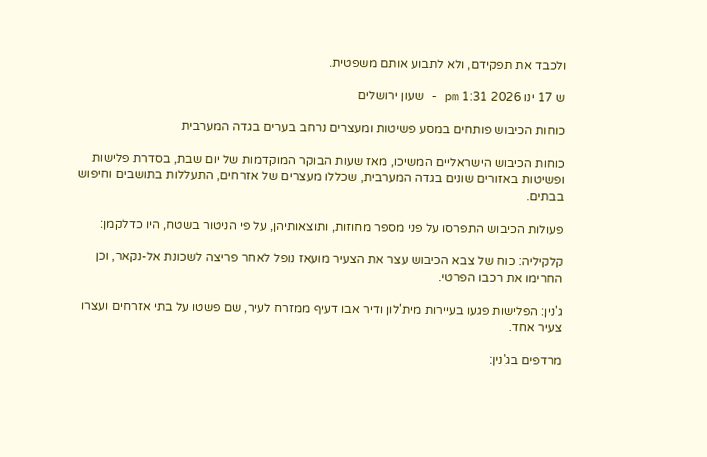ולכבד את תפקידם, ולא לתבוע אותם משפטית.

ש 17 ינו 2026 1:31 pm - שעון ירושלים

כוחות הכיבוש פותחים במסע פשיטות ומעצרים נרחב בערים בגדה המערבית

כוחות הכיבוש הישראליים המשיכו, מאז שעות הבוקר המוקדמות של יום שבת, בסדרת פלישות ופשיטות באזורים שונים בגדה המערבית, שכללו מעצרים של אזרחים, התעללות בתושבים וחיפוש בבתים.

פעולות הכיבוש התפרסו על פני מספר מחוזות, ותוצאותיהן, על פי הניטור בשטח, היו כדלקמן:

קלקיליה: כוח של צבא הכיבוש עצר את הצעיר מועאז נופל לאחר פריצה לשכונת אל-נקאר, וכן החרימו את רכבו הפרטי.

ג'נין: הפלישות פגעו בעיירות מית'לון ודיר אבו דעיף ממזרח לעיר, שם פשטו על בתי אזרחים ועצרו צעיר אחד.

מרדפים בג'נין: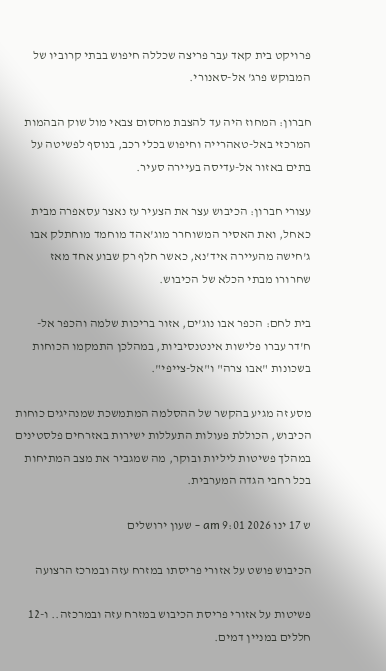פרויקט בית קאד עבר פריצה שכללה חיפוש בבתי קרוביו של המבוקש פרג' אל-סאנורי.

חברון: המחוז היה עד להצבת מחסום צבאי מול שוק הבהמות המרכזי באל-טאהרייה וחיפוש בכלי רכב, בנוסף לפשיטה על בתים באזור אל-עדיסה בעיירה סעיר.

עצורי חברון: הכיבוש עצר את הצעיר עז נאצר עסאפרה מבית כאחל, ואת האסיר המשוחרר מוג'אהד מוחמד מוחתלק אבו ג'חישה מהעיירה איד'נא, כאשר חלף רק שבוע אחד מאז שחרורו מבתי הכלא של הכיבוש.

בית לחם: הכפר אבו נוג'ים, אזור בריכות שלמה והכפר אל-ח'דר עברו פלישות אינטנסיביות, במהלכן התמקמו הכוחות בשכונות "אבו צרה" ו"אל-צייפי".

מסע זה מגיע בהקשר של ההסלמה המתמשכת שמנהיגים כוחות הכיבוש, הכוללת פעולות התעללות ישירות באזרחים פלסטינים במהלך פשיטות ליליות ובוקר, מה שמגביר את מצב המתיחות בכל רחבי הגדה המערבית.

ש 17 ינו 2026 9:01 am - שעון ירושלים

הכיבוש פושט על אזורי פריסתו במזרח עזה ובמרכז הרצועה

פשיטות על אזורי פריסת הכיבוש במזרח עזה ובמרכזה.. ו-12 חללים במניין דמים.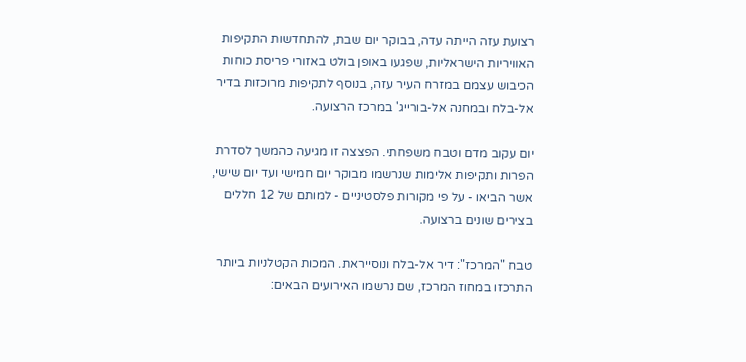רצועת עזה הייתה עדה, בבוקר יום שבת, להתחדשות התקיפות האוויריות הישראליות, שפגעו באופן בולט באזורי פריסת כוחות הכיבוש עצמם במזרח העיר עזה, בנוסף לתקיפות מרוכזות בדיר אל-בלח ובמחנה אל-בורייג' במרכז הרצועה.

יום עקוב מדם וטבח משפחתי. הפצצה זו מגיעה כהמשך לסדרת הפרות ותקיפות אלימות שנרשמו מבוקר יום חמישי ועד יום שישי, אשר הביאו - על פי מקורות פלסטיניים - למותם של 12 חללים בצירים שונים ברצועה.

טבח "המרכז": דיר אל-בלח ונוסייראת. המכות הקטלניות ביותר התרכזו במחוז המרכז, שם נרשמו האירועים הבאים: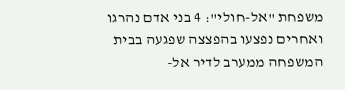משפחת "אל-חולי": 4 בני אדם נהרגו ואחרים נפצעו בהפצצה שפגעה בבית המשפחה ממערב לדיר אל-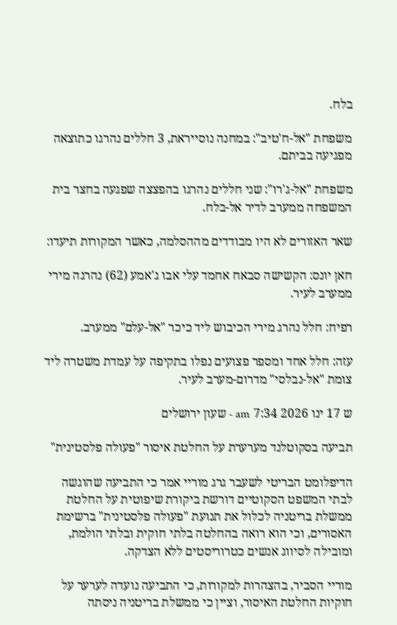בלח.

משפחת "אל-ח'טיב": במחנה נוסייראת, 3 חללים נהרגו כתוצאה מפגיעה בביתם.

משפחת "אל-ג'רו": שני חללים נהרגו בהפצצה שפגעה בחצר בית המשפחה ממערב לדיר אל-בלח.

שאר האזורים לא היו מבודדים מההסלמה, כאשר המקורות תיעדו:

חאן יונס: הקשישה סבאח אחמד עלי אבו ג'אמע (62) נהרגה מירי ממערב לעיר.

רפיח: חלל נהרג מירי הכיבוש ליד כיכר "אל-עלם" ממערב.

עזה: חלל אחד ומספר פצועים נפלו בתקיפה על עמדת משטרה ליד צומת "אל-נבלסי" מדרום-מערב לעיר.

ש 17 ינו 2026 7:34 am - שעון ירושלים

תביעה בסקוטלנד מערערת על החלטת איסור "פעולה פלסטינית"

הדיפלומט הבריטי לשעבר גרג מוריי אמר כי התביעה שהוגשה לבתי המשפט הסקוטיים דורשת ביקורת שיפוטית על החלטת ממשלת בריטניה לכלול את תנועת "פעולה פלסטינית" ברשימת האסורים, וכי הוא רואה בהחלטה בלתי חוקית ובלתי הולמת, ומובילה לסיווג אנשים כטרוריסטים ללא הצדקה.

מוריי הסביר, בהצהרות למקורות, כי התביעה נועדה לערער על חוקיות החלטת האיסור, וציין כי ממשלת בריטניה ניסתה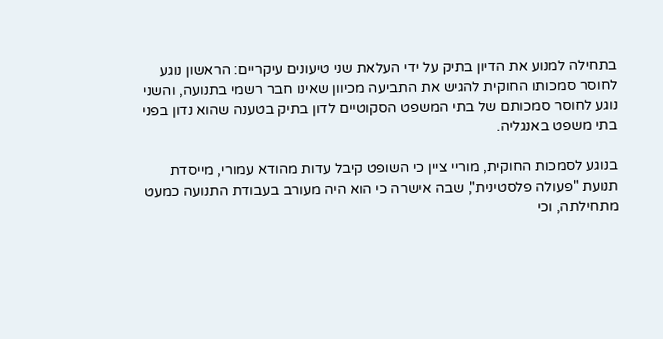בתחילה למנוע את הדיון בתיק על ידי העלאת שני טיעונים עיקריים: הראשון נוגע לחוסר סמכותו החוקית להגיש את התביעה מכיוון שאינו חבר רשמי בתנועה, והשני נוגע לחוסר סמכותם של בתי המשפט הסקוטיים לדון בתיק בטענה שהוא נדון בפני בתי משפט באנגליה.

בנוגע לסמכות החוקית, מוריי ציין כי השופט קיבל עדות מהודא עמורי, מייסדת תנועת "פעולה פלסטינית", שבה אישרה כי הוא היה מעורב בעבודת התנועה כמעט מתחילתה, וכי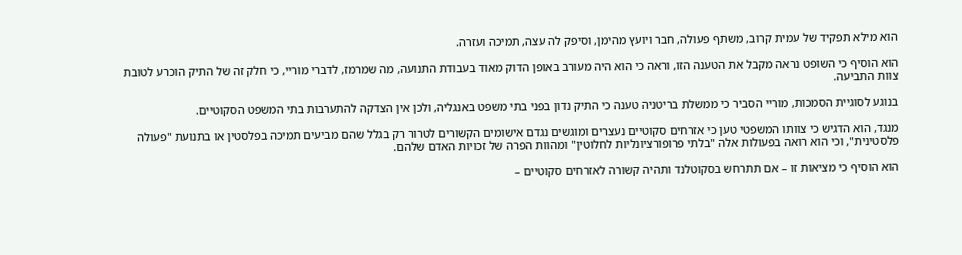הוא מילא תפקיד של עמית קרוב, משתף פעולה, חבר ויועץ מהימן, וסיפק לה עצה, תמיכה ועזרה.

הוא הוסיף כי השופט נראה מקבל את הטענה הזו, וראה כי הוא היה מעורב באופן הדוק מאוד בעבודת התנועה, מה שמרמז, לדברי מוריי, כי חלק זה של התיק הוכרע לטובת צוות התביעה.

בנוגע לסוגיית הסמכות, מוריי הסביר כי ממשלת בריטניה טענה כי התיק נדון בפני בתי משפט באנגליה, ולכן אין הצדקה להתערבות בתי המשפט הסקוטיים.

מנגד, הוא הדגיש כי צוותו המשפטי טען כי אזרחים סקוטיים נעצרים ומוגשים נגדם אישומים הקשורים לטרור רק בגלל שהם מביעים תמיכה בפלסטין או בתנועת "פעולה פלסטינית", וכי הוא רואה בפעולות אלה "בלתי פרופורציונליות לחלוטין" ומהוות הפרה של זכויות האדם שלהם.

הוא הוסיף כי מציאות זו – אם תתרחש בסקוטלנד ותהיה קשורה לאזרחים סקוטיים –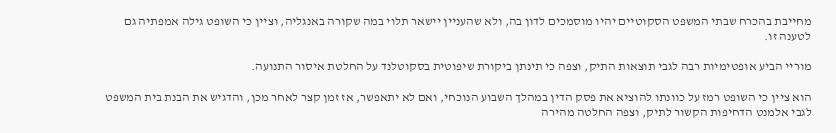מחייבת בהכרח שבתי המשפט הסקוטיים יהיו מוסמכים לדון בה, ולא שהעניין יישאר תלוי במה שקורה באנגליה, וציין כי השופט גילה אמפתיה גם לטענה זו.

מוריי הביע אופטימיות רבה לגבי תוצאות התיק, וצפה כי תינתן ביקורת שיפוטית בסקוטלנד על החלטת איסור התנועה.

הוא ציין כי השופט רמז על כוונתו להוציא את פסק הדין במהלך השבוע הנוכחי, ואם לא יתאפשר, אז זמן קצר לאחר מכן, והדגיש את הבנת בית המשפט לגבי אלמנט הדחיפות הקשור לתיק, וצפה החלטה מהירה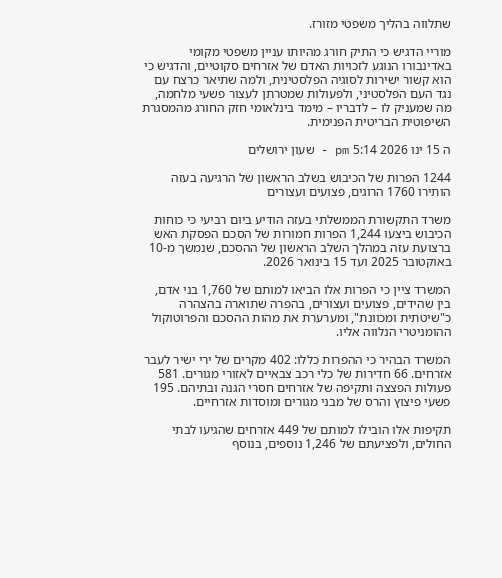שתלווה בהליך משפטי מזורז.

מוריי הדגיש כי התיק חורג מהיותו עניין משפטי מקומי באדינבורו הנוגע לזכויות האדם של אזרחים סקוטיים, והדגיש כי הוא קשור ישירות לסוגיה הפלסטינית, ולמה שתיאר כרצח עם נגד העם הפלסטיני, ולפעולות שמטרתן לעצור פשעי מלחמה, מה שמעניק לו – לדבריו – מימד בינלאומי חזק החורג מהמסגרת השיפוטית הבריטית הפנימית.

ה 15 ינו 2026 5:14 pm - שעון ירושלים

1244 הפרות של הכיבוש בשלב הראשון של הרגיעה בעזה הותירו 1760 הרוגים, פצועים ועצורים

משרד התקשורת הממשלתי בעזה הודיע ביום רביעי כי כוחות הכיבוש ביצעו 1,244 הפרות חמורות של הסכם הפסקת האש ברצועת עזה במהלך השלב הראשון של ההסכם, שנמשך מ-10 באוקטובר 2025 ועד 15 בינואר 2026.

המשרד ציין כי הפרות אלו הביאו למותם של 1,760 בני אדם, בין שהידים, פצועים ועצורים, בהפרה שתוארה בהצהרה כ"שיטתית ומכוונת", ומערערת את מהות ההסכם והפרוטוקול ההומניטרי הנלווה אליו.

המשרד הבהיר כי ההפרות כללו: 402 מקרים של ירי ישיר לעבר אזרחים. 66 חדירות של כלי רכב צבאיים לאזורי מגורים. 581 פעולות הפצצה ותקיפה של אזרחים חסרי הגנה ובתיהם. 195 פשעי פיצוץ והרס של מבני מגורים ומוסדות אזרחיים.

תקיפות אלו הובילו למותם של 449 אזרחים שהגיעו לבתי החולים, ולפציעתם של 1,246 נוספים, בנוסף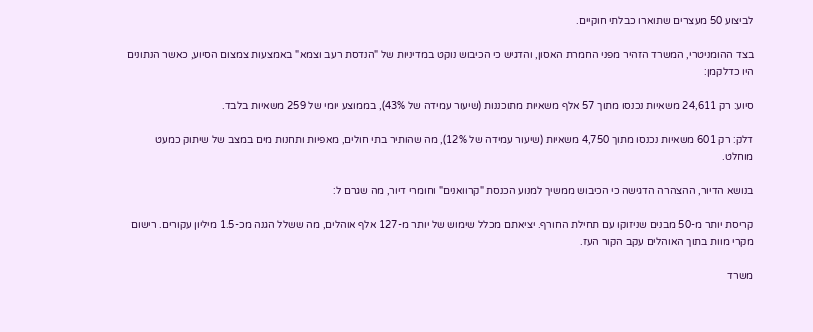לביצוע 50 מעצרים שתוארו כבלתי חוקיים.

בצד ההומניטרי, המשרד הזהיר מפני החמרת האסון, והדגיש כי הכיבוש נוקט במדיניות של "הנדסת רעב וצמא" באמצעות צמצום הסיוע, כאשר הנתונים היו כדלקמן:

סיוע: רק 24,611 משאיות נכנסו מתוך 57 אלף משאיות מתוכננות (שיעור עמידה של 43%), בממוצע יומי של 259 משאיות בלבד.

דלק: רק 601 משאיות נכנסו מתוך 4,750 משאיות (שיעור עמידה של 12%), מה שהותיר בתי חולים, מאפיות ותחנות מים במצב של שיתוק כמעט מוחלט.

בנושא הדיור, ההצהרה הדגישה כי הכיבוש ממשיך למנוע הכנסת "קרוואנים" וחומרי דיור, מה שגרם ל:

קריסת יותר מ-50 מבנים שניזוקו עם תחילת החורף. יציאתם מכלל שימוש של יותר מ-127 אלף אוהלים, מה ששלל הגנה מכ-1.5 מיליון עקורים. רישום מקרי מוות בתוך האוהלים עקב הקור העז.

משרד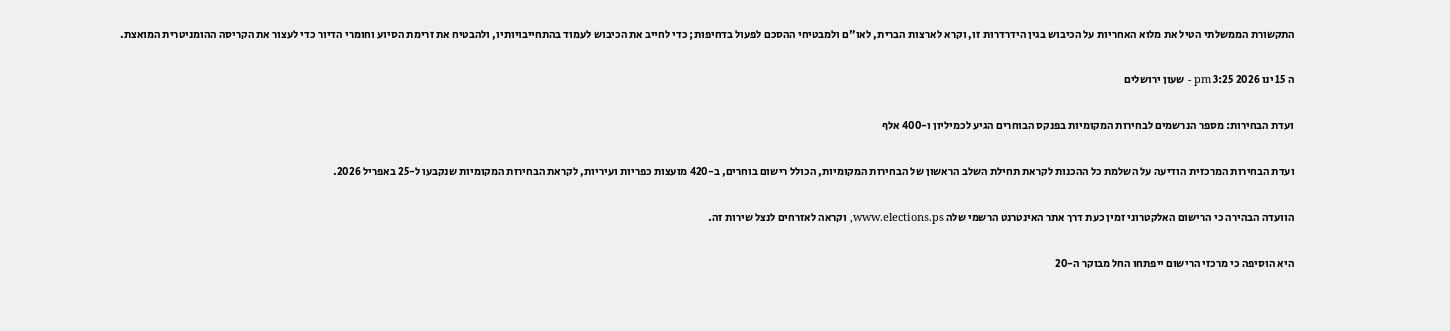התקשורת הממשלתי הטיל את מלוא האחריות על הכיבוש בגין הידרדרות זו, וקרא לארצות הברית, לאו"ם ולמבטיחי ההסכם לפעול בדחיפות; כדי לחייב את הכיבוש לעמוד בהתחייבויותיו, ולהבטיח את זרימת הסיוע וחומרי הדיור כדי לעצור את הקריסה ההומניטרית המואצת.

ה 15 ינו 2026 3:25 pm - שעון ירושלים

ועדת הבחירות: מספר הנרשמים לבחירות המקומיות בפנקס הבוחרים הגיע לכמיליון ו-400 אלף

ועדת הבחירות המרכזית הודיעה על השלמת כל ההכנות לקראת תחילת השלב הראשון של הבחירות המקומיות, הכולל רישום בוחרים, ב-420 מועצות כפריות ועיריות, לקראת הבחירות המקומיות שנקבעו ל-25 באפריל 2026.

הוועדה הבהירה כי הרישום האלקטרוני זמין כעת דרך אתר האינטרנט הרשמי שלה www.elections.ps, וקראה לאזרחים לנצל שירות זה.

היא הוסיפה כי מרכזי הרישום ייפתחו החל מבוקר ה-20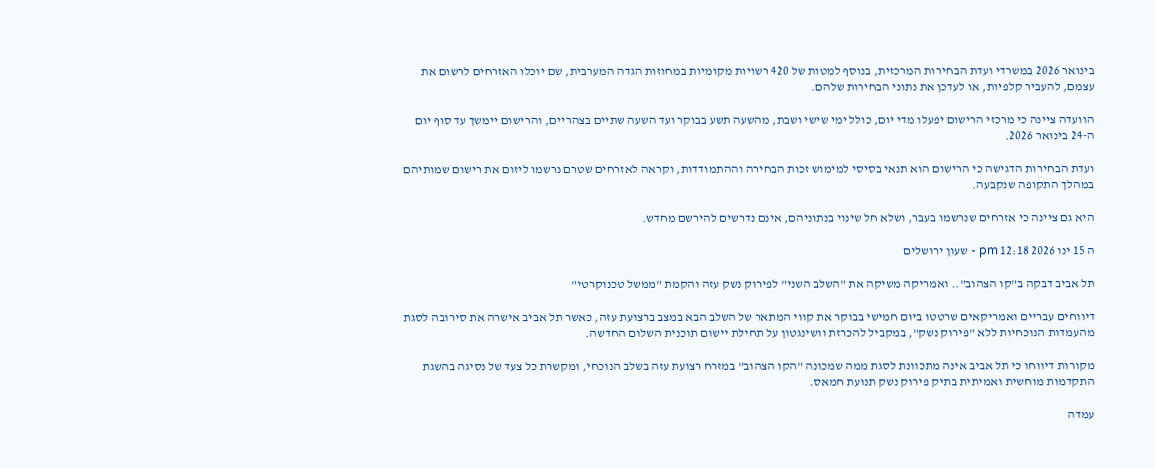בינואר 2026 במשרדי ועדת הבחירות המרכזית, בנוסף למטות של 420 רשויות מקומיות במחוזות הגדה המערבית, שם יוכלו האזרחים לרשום את עצמם, להעביר קלפיות, או לעדכן את נתוני הבחירות שלהם.

הוועדה ציינה כי מרכזי הרישום יפעלו מדי יום, כולל ימי שישי ושבת, מהשעה תשע בבוקר ועד השעה שתיים בצהריים, והרישום יימשך עד סוף יום ה-24 בינואר 2026.

ועדת הבחירות הדגישה כי הרישום הוא תנאי בסיסי למימוש זכות הבחירה וההתמודדות, וקראה לאזרחים שטרם נרשמו ליזום את רישום שמותיהם במהלך התקופה שנקבעה.

היא גם ציינה כי אזרחים שנרשמו בעבר, ושלא חל שינוי בנתוניהם, אינם נדרשים להירשם מחדש.

ה 15 ינו 2026 12:18 pm - שעון ירושלים

תל אביב דבקה ב"קו הצהוב".. ואמריקה משיקה את "השלב השני" לפירוק נשק עזה והקמת "ממשל טכנוקרטי"

דיווחים עבריים ואמריקאים שרטטו ביום חמישי בבוקר את קווי המתאר של השלב הבא במצב ברצועת עזה, כאשר תל אביב אישרה את סירובה לסגת מהעמדות הנוכחיות ללא "פירוק נשק", במקביל להכרזת וושינגטון על תחילת יישום תוכנית השלום החדשה.

מקורות דיווחו כי תל אביב אינה מתכוונת לסגת ממה שמכונה "הקו הצהוב" במזרח רצועת עזה בשלב הנוכחי, ומקשרת כל צעד של נסיגה בהשגת התקדמות מוחשית ואמיתית בתיק פירוק נשק תנועת חמאס.

עמדה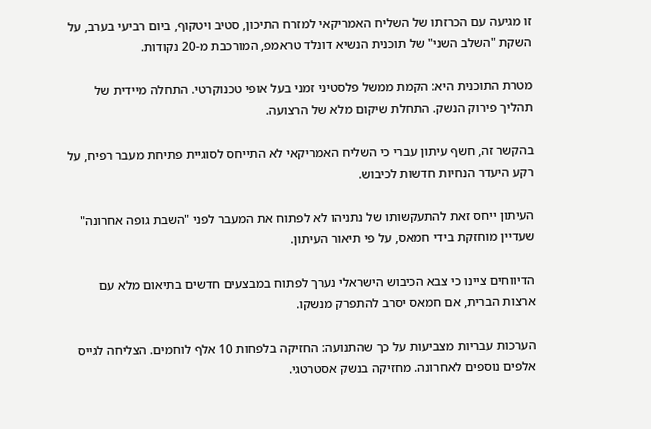זו מגיעה עם הכרזתו של השליח האמריקאי למזרח התיכון, סטיב ויטקוף, ביום רביעי בערב, על השקת "השלב השני" של תוכנית הנשיא דונלד טראמפ, המורכבת מ-20 נקודות.

מטרת התוכנית היא: הקמת ממשל פלסטיני זמני בעל אופי טכנוקרטי. התחלה מיידית של תהליך פירוק הנשק. התחלת שיקום מלא של הרצועה.

בהקשר זה, חשף עיתון עברי כי השליח האמריקאי לא התייחס לסוגיית פתיחת מעבר רפיח, על רקע היעדר הנחיות חדשות לכיבוש.

העיתון ייחס זאת להתעקשותו של נתניהו לא לפתוח את המעבר לפני "השבת גופה אחרונה" שעדיין מוחזקת בידי חמאס, על פי תיאור העיתון.

הדיווחים ציינו כי צבא הכיבוש הישראלי נערך לפתוח במבצעים חדשים בתיאום מלא עם ארצות הברית, אם חמאס יסרב להתפרק מנשקו.

הערכות עבריות מצביעות על כך שהתנועה: החזיקה בלפחות 10 אלף לוחמים. הצליחה לגייס אלפים נוספים לאחרונה. מחזיקה בנשק אסטרטגי.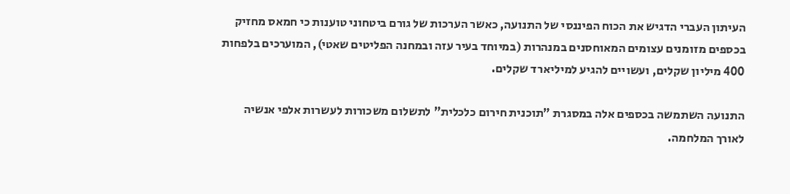העיתון העברי הדגיש את הכוח הפיננסי של התנועה, כאשר הערכות של גורם ביטחוני טוענות כי חמאס מחזיק בכספים מזומנים עצומים המאוחסנים במנהרות (במיוחד בעיר עזה ובמחנה הפליטים שאטי), המוערכים בלפחות 400 מיליון שקלים, ועשויים להגיע למיליארד שקלים.

התנועה השתמשה בכספים אלה במסגרת "תוכנית חירום כלכלית" לתשלום משכורות לעשרות אלפי אנשיה לאורך המלחמה.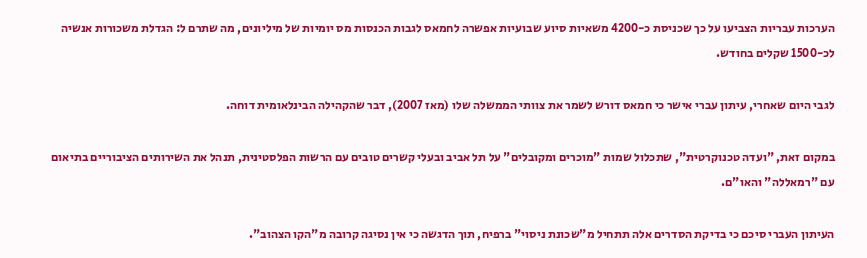הערכות עבריות הצביעו על כך שכניסת כ-4200 משאיות סיוע שבועיות אפשרה לחמאס לגבות הכנסות מס יומיות של מיליונים, מה שתרם ל: הגדלת משכורות אנשיה לכ-1500 שקלים בחודש.

לגבי היום שאחרי, עיתון עברי אישר כי חמאס דורש לשמר את צוותי הממשלה שלו (מאז 2007), דבר שהקהילה הבינלאומית דוחה.

במקום זאת, "ועדה טכנוקרטית", שתכלול שמות "מוכרים ומקובלים" על תל אביב ובעלי קשרים טובים עם הרשות הפלסטינית, תנהל את השירותים הציבוריים בתיאום עם "רמאללה" והאו"ם.

העיתון העברי סיכם כי בדיקת הסדרים אלה תתחיל מ"שכונת ניסוי" ברפיח, תוך הדגשה כי אין נסיגה קרובה מ"הקו הצהוב".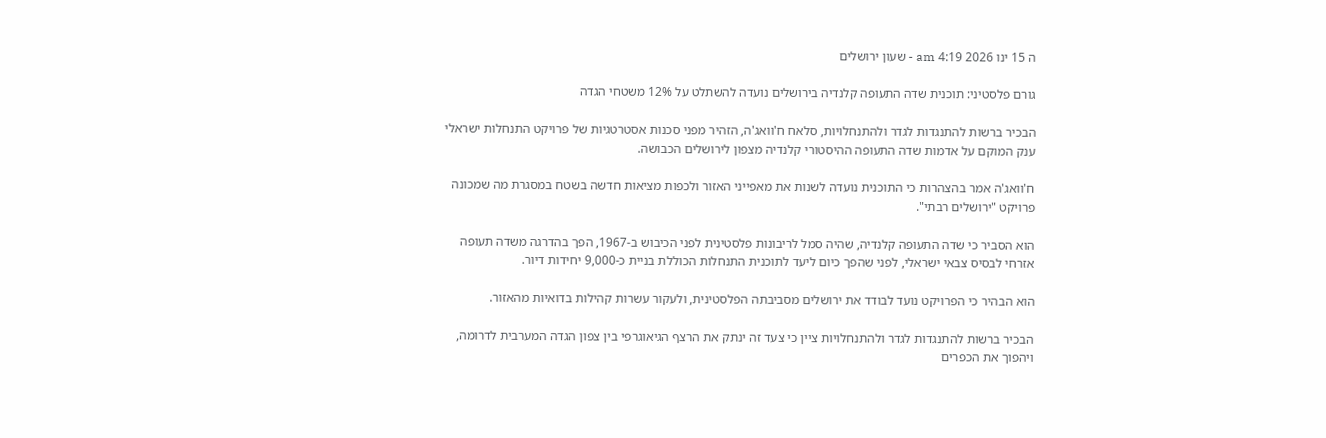ה 15 ינו 2026 4:19 am - שעון ירושלים

גורם פלסטיני: תוכנית שדה התעופה קלנדיה בירושלים נועדה להשתלט על 12% משטחי הגדה

הבכיר ברשות להתנגדות לגדר ולהתנחלויות, סלאח ח'וואג'ה, הזהיר מפני סכנות אסטרטגיות של פרויקט התנחלות ישראלי ענק המוקם על אדמות שדה התעופה ההיסטורי קלנדיה מצפון לירושלים הכבושה.

ח'וואג'ה אמר בהצהרות כי התוכנית נועדה לשנות את מאפייני האזור ולכפות מציאות חדשה בשטח במסגרת מה שמכונה פרויקט "ירושלים רבתי".

הוא הסביר כי שדה התעופה קלנדיה, שהיה סמל לריבונות פלסטינית לפני הכיבוש ב-1967, הפך בהדרגה משדה תעופה אזרחי לבסיס צבאי ישראלי, לפני שהפך כיום ליעד לתוכנית התנחלות הכוללת בניית כ-9,000 יחידות דיור.

הוא הבהיר כי הפרויקט נועד לבודד את ירושלים מסביבתה הפלסטינית, ולעקור עשרות קהילות בדואיות מהאזור.

הבכיר ברשות להתנגדות לגדר ולהתנחלויות ציין כי צעד זה ינתק את הרצף הגיאוגרפי בין צפון הגדה המערבית לדרומה, ויהפוך את הכפרים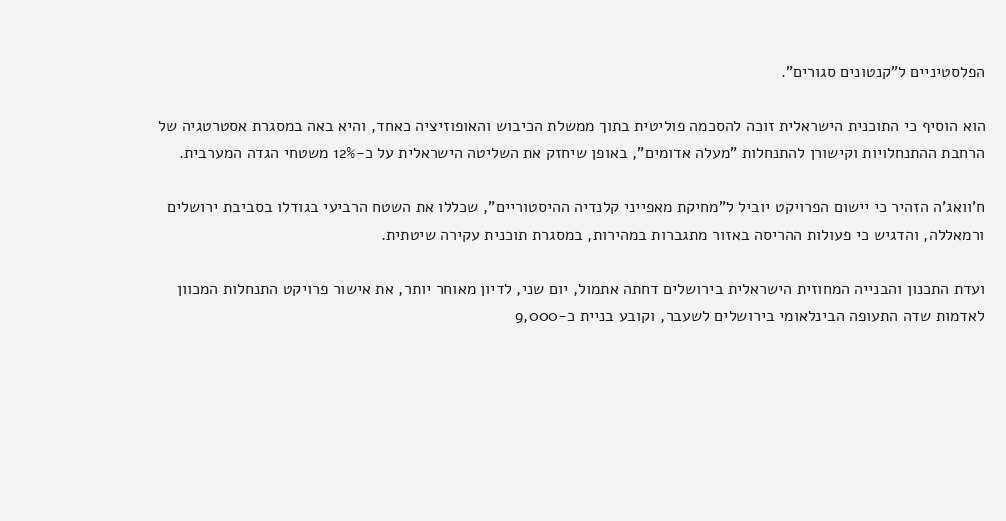הפלסטיניים ל"קנטונים סגורים".

הוא הוסיף כי התוכנית הישראלית זוכה להסכמה פוליטית בתוך ממשלת הכיבוש והאופוזיציה כאחד, והיא באה במסגרת אסטרטגיה של הרחבת ההתנחלויות וקישורן להתנחלות "מעלה אדומים", באופן שיחזק את השליטה הישראלית על כ-12% משטחי הגדה המערבית.

ח'וואג'ה הזהיר כי יישום הפרויקט יוביל ל"מחיקת מאפייני קלנדיה ההיסטוריים", שכללו את השטח הרביעי בגודלו בסביבת ירושלים ורמאללה, והדגיש כי פעולות ההריסה באזור מתגברות במהירות, במסגרת תוכנית עקירה שיטתית.

ועדת התכנון והבנייה המחוזית הישראלית בירושלים דחתה אתמול, יום שני, לדיון מאוחר יותר, את אישור פרויקט התנחלות המכוון לאדמות שדה התעופה הבינלאומי בירושלים לשעבר, וקובע בניית כ-9,000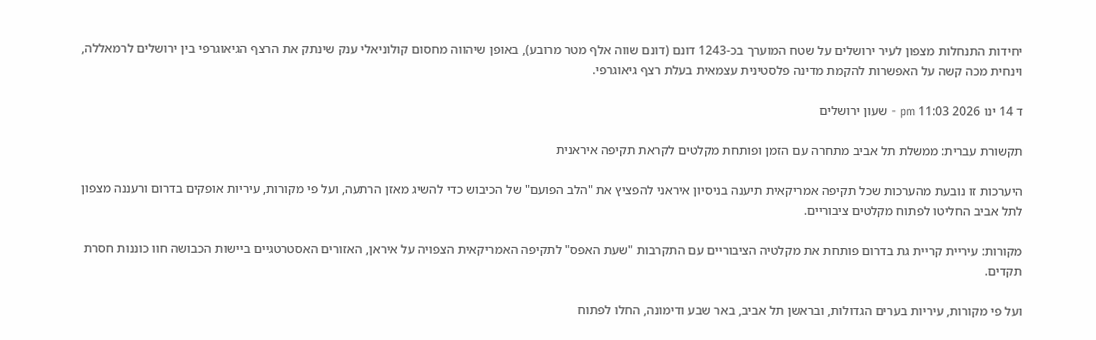יחידות התנחלות מצפון לעיר ירושלים על שטח המוערך בכ-1243 דונם (דונם שווה אלף מטר מרובע), באופן שיהווה מחסום קולוניאלי ענק שינתק את הרצף הגיאוגרפי בין ירושלים לרמאללה, וינחית מכה קשה על האפשרות להקמת מדינה פלסטינית עצמאית בעלת רצף גיאוגרפי.

ד 14 ינו 2026 11:03 pm - שעון ירושלים

תקשורת עברית: ממשלת תל אביב מתחרה עם הזמן ופותחת מקלטים לקראת תקיפה איראנית

היערכות זו נובעת מהערכות שכל תקיפה אמריקאית תיענה בניסיון איראני להפציץ את "הלב הפועם" של הכיבוש כדי להשיג מאזן הרתעה, ועל פי מקורות, עיריות אופקים בדרום ורעננה מצפון לתל אביב החליטו לפתוח מקלטים ציבוריים.

מקורות: עיריית קריית גת בדרום פותחת את מקלטיה הציבוריים עם התקרבות "שעת האפס" לתקיפה האמריקאית הצפויה על איראן, האזורים האסטרטגיים ביישות הכבושה חוו כוננות חסרת תקדים.

ועל פי מקורות, עיריות בערים הגדולות, ובראשן תל אביב, באר שבע ודימונה, החלו לפתוח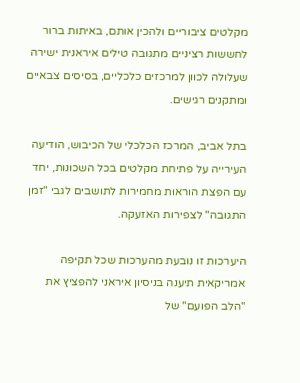מקלטים ציבוריים ולהכין אותם, באיתות ברור לחששות רציניים מתגובה טילים איראנית ישירה שעלולה לכוון למרכזים כלכליים, בסיסים צבאיים ומתקנים רגישים.

בתל אביב, המרכז הכלכלי של הכיבוש, הודיעה העירייה על פתיחת מקלטים בכל השכונות, יחד עם הפצת הוראות מחמירות לתושבים לגבי "זמן התגובה" לצפירות האזעקה.

היערכות זו נובעת מהערכות שכל תקיפה אמריקאית תיענה בניסיון איראני להפציץ את "הלב הפועם" של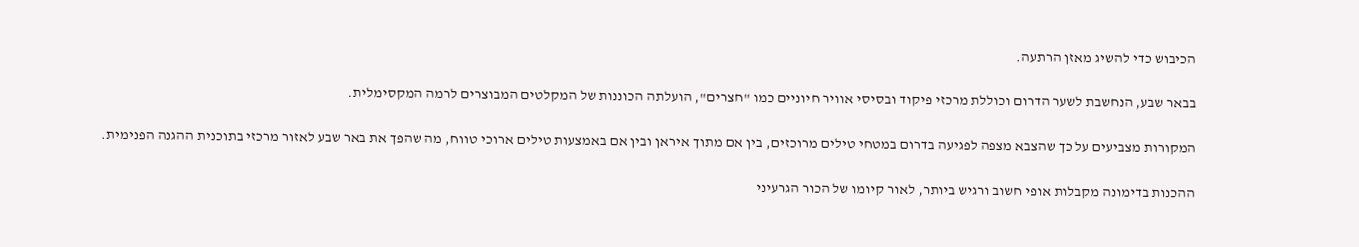הכיבוש כדי להשיג מאזן הרתעה.

בבאר שבע, הנחשבת לשער הדרום וכוללת מרכזי פיקוד ובסיסי אוויר חיוניים כמו "חצרים", הועלתה הכוננות של המקלטים המבוצרים לרמה המקסימלית.

המקורות מצביעים על כך שהצבא מצפה לפגיעה בדרום במטחי טילים מרוכזים, בין אם מתוך איראן ובין אם באמצעות טילים ארוכי טווח, מה שהפך את באר שבע לאזור מרכזי בתוכנית ההגנה הפנימית.

ההכנות בדימונה מקבלות אופי חשוב ורגיש ביותר, לאור קיומו של הכור הגרעיני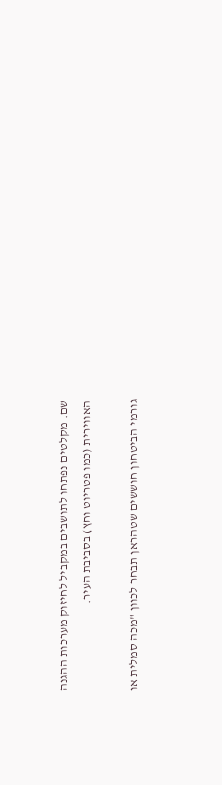שם. מקלטים נפתחו לתושבים במקביל לחיזוק מערכות ההגנה האווירית (כמו פטריוט וחץ) בסביבת העיר.

גורמי הביטחון חוששים שטהראן תבחר לכוון "מכה סמלית או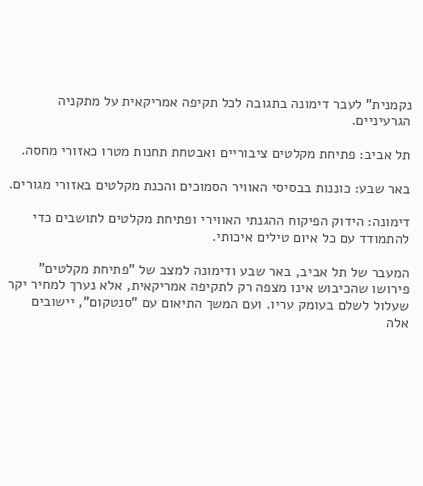נקמנית" לעבר דימונה בתגובה לכל תקיפה אמריקאית על מתקניה הגרעיניים.

תל אביב: פתיחת מקלטים ציבוריים ואבטחת תחנות מטרו כאזורי מחסה.

באר שבע: כוננות בבסיסי האוויר הסמוכים והכנת מקלטים באזורי מגורים.

דימונה: הידוק הפיקוח ההגנתי האווירי ופתיחת מקלטים לתושבים כדי להתמודד עם כל איום טילים איכותי.

המעבר של תל אביב, באר שבע ודימונה למצב של "פתיחת מקלטים" פירושו שהכיבוש אינו מצפה רק לתקיפה אמריקאית, אלא נערך למחיר יקר שעלול לשלם בעומק עריו. ועם המשך התיאום עם "סנטקום", יישובים אלה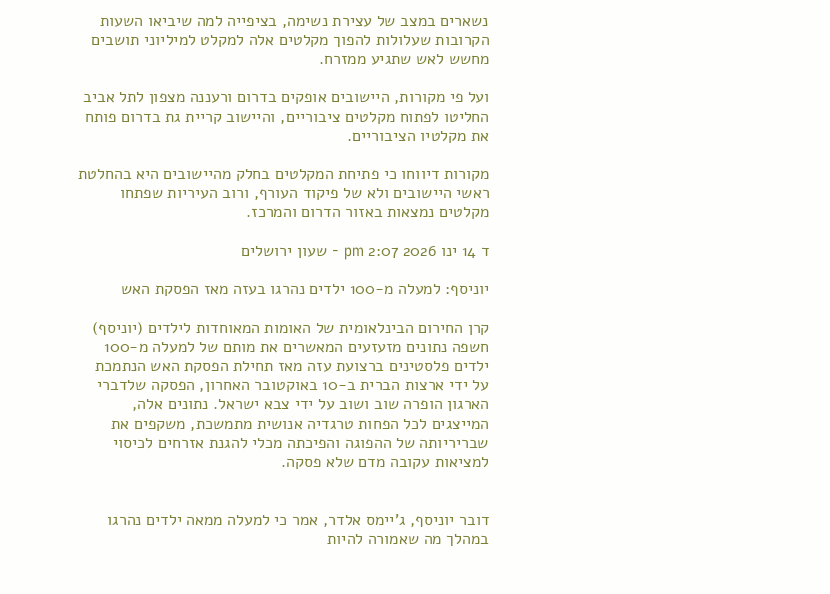נשארים במצב של עצירת נשימה, בציפייה למה שיביאו השעות הקרובות שעלולות להפוך מקלטים אלה למקלט למיליוני תושבים מחשש לאש שתגיע ממזרח.

ועל פי מקורות, היישובים אופקים בדרום ורעננה מצפון לתל אביב החליטו לפתוח מקלטים ציבוריים, והיישוב קריית גת בדרום פותח את מקלטיו הציבוריים.

מקורות דיווחו כי פתיחת המקלטים בחלק מהיישובים היא בהחלטת ראשי היישובים ולא של פיקוד העורף, ורוב העיריות שפתחו מקלטים נמצאות באזור הדרום והמרכז.

ד 14 ינו 2026 2:07 pm - שעון ירושלים

יוניסף: למעלה מ-100 ילדים נהרגו בעזה מאז הפסקת האש

קרן החירום הבינלאומית של האומות המאוחדות לילדים (יוניסף) חשפה נתונים מזעזעים המאשרים את מותם של למעלה מ-100 ילדים פלסטינים ברצועת עזה מאז תחילת הפסקת האש הנתמכת על ידי ארצות הברית ב-10 באוקטובר האחרון, הפסקה שלדברי הארגון הופרה שוב ושוב על ידי צבא ישראל. נתונים אלה, המייצגים לכל הפחות טרגדיה אנושית מתמשכת, משקפים את שבריריותה של ההפוגה והפיכתה מכלי להגנת אזרחים לכיסוי למציאות עקובה מדם שלא פסקה.


דובר יוניסף, ג'יימס אלדר, אמר כי למעלה ממאה ילדים נהרגו במהלך מה שאמורה להיות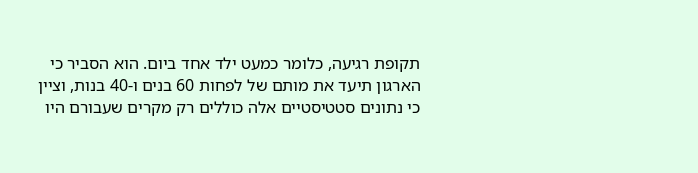תקופת רגיעה, כלומר כמעט ילד אחד ביום. הוא הסביר כי הארגון תיעד את מותם של לפחות 60 בנים ו-40 בנות, וציין כי נתונים סטטיסטיים אלה כוללים רק מקרים שעבורם היו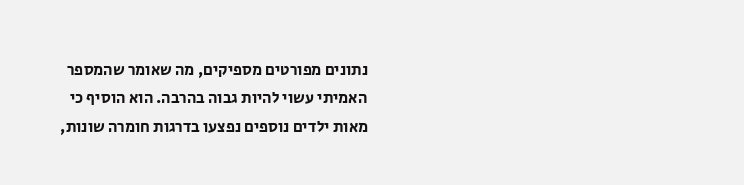נתונים מפורטים מספיקים, מה שאומר שהמספר האמיתי עשוי להיות גבוה בהרבה. הוא הוסיף כי מאות ילדים נוספים נפצעו בדרגות חומרה שונות,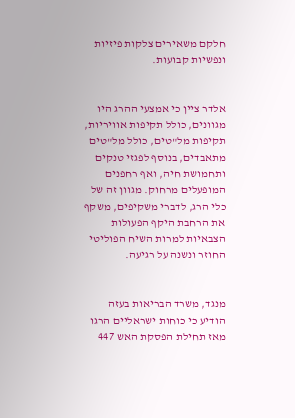חלקם משאירים צלקות פיזיות ונפשיות קבועות.


אלדר ציין כי אמצעי ההרג היו מגוונים, כולל תקיפות אוויריות, תקיפות מל"טים, כולל מל"טים מתאבדים, בנוסף לפגזי טנקים ותחמושת חיה, ואף רחפנים המופעלים מרחוק. מגוון זה של כלי הרג, לדברי משקיפים, משקף את הרחבת היקף הפעולות הצבאיות למרות השיח הפוליטי החוזר ונשנה על רגיעה.


מנגד, משרד הבריאות בעזה הודיע כי כוחות ישראליים הרגו מאז תחילת הפסקת האש 447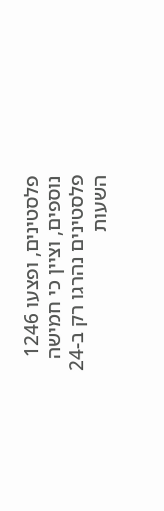פלסטינים, ופצעו 1246 נוספים, וציין כי חמישה פלסטינים נהרגו רק ב-24 השעות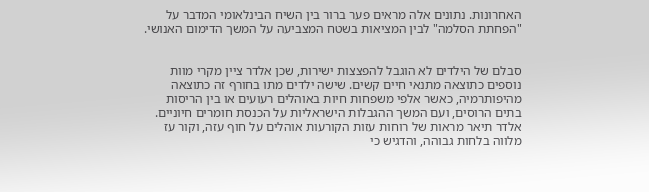האחרונות. נתונים אלה מראים פער ברור בין השיח הבינלאומי המדבר על "הפחתת הסלמה" לבין המציאות בשטח המצביעה על המשך הדימום האנושי.


סבלם של הילדים לא הוגבל להפצצות ישירות, שכן אלדר ציין מקרי מוות נוספים כתוצאה מתנאי חיים קשים. שישה ילדים מתו בחורף זה כתוצאה מהיפותרמיה, כאשר אלפי משפחות חיות באוהלים רעועים או בין הריסות בתים הרוסים, ועם המשך ההגבלות הישראליות על הכנסת חומרים חיוניים. אלדר תיאר מראות של רוחות עזות הקורעות אוהלים על חוף עזה, וקור עז מלווה בלחות גבוהה, והדגיש כי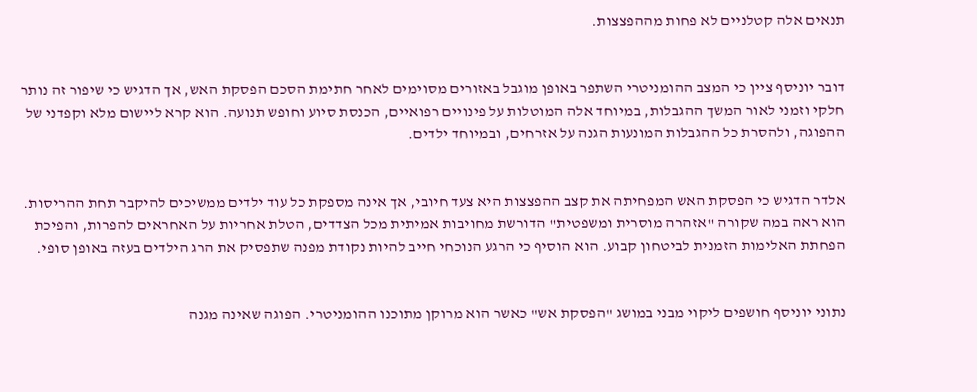תנאים אלה קטלניים לא פחות מההפצצות.


דובר יוניסף ציין כי המצב ההומניטרי השתפר באופן מוגבל באזורים מסוימים לאחר חתימת הסכם הפסקת האש, אך הדגיש כי שיפור זה נותר חלקי וזמני לאור המשך ההגבלות, במיוחד אלה המוטלות על פינויים רפואיים, הכנסת סיוע וחופש תנועה. הוא קרא ליישום מלא וקפדני של ההפוגה, ולהסרת כל ההגבלות המונעות הגנה על אזרחים, ובמיוחד ילדים.


אלדר הדגיש כי הפסקת האש המפחיתה את קצב ההפצצות היא צעד חיובי, אך אינה מספקת כל עוד ילדים ממשיכים להיקבר תחת ההריסות. הוא ראה במה שקורה "אזהרה מוסרית ומשפטית" הדורשת מחויבות אמיתית מכל הצדדים, הטלת אחריות על האחראים להפרות, והפיכת הפחתת האלימות הזמנית לביטחון קבוע. הוא הוסיף כי הרגע הנוכחי חייב להיות נקודת מפנה שתפסיק את הרג הילדים בעזה באופן סופי.


נתוני יוניסף חושפים ליקוי מבני במושג "הפסקת אש" כאשר הוא מרוקן מתוכנו ההומניטרי. הפוגה שאינה מגנה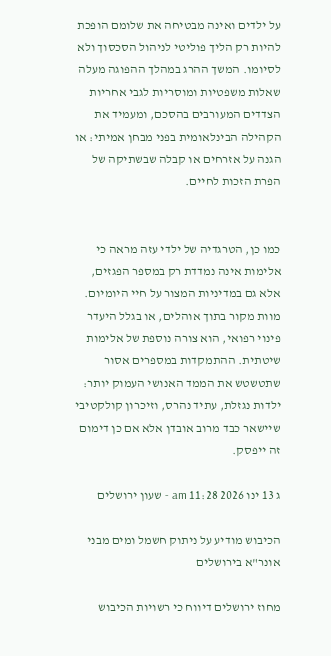על ילדים ואינה מבטיחה את שלומם הופכת להיות רק הליך פוליטי לניהול הסכסוך ולא לסיומו. המשך ההרג במהלך ההפוגה מעלה שאלות משפטיות ומוסריות לגבי אחריות הצדדים המעורבים בהסכם, ומעמיד את הקהילה הבינלאומית בפני מבחן אמיתי: או הגנה על אזרחים או קבלה שבשתיקה של הפרת הזכות לחיים.


כמו כן, הטרגדיה של ילדי עזה מראה כי אלימות אינה נמדדת רק במספר הפגזים, אלא גם במדיניות המצור על חיי היומיום. מוות מקור בתוך אוהלים, או בגלל היעדר פינוי רפואי, הוא צורה נוספת של אלימות שיטתית. ההתמקדות במספרים אסור שתטשטש את הממד האנושי העמוק יותר: ילדות נגזלת, עתיד נהרס, וזיכרון קולקטיבי שיישאר כבד מרוב אובדן אלא אם כן דימום זה ייפסק.

ג 13 ינו 2026 11:28 am - שעון ירושלים

הכיבוש מודיע על ניתוק חשמל ומים מבני אונר"א בירושלים

מחוז ירושלים דיווח כי רשויות הכיבוש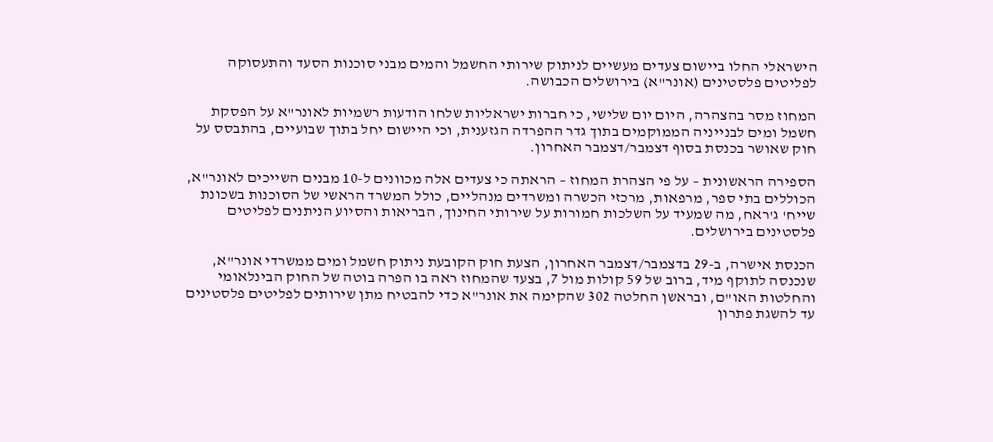הישראלי החלו ביישום צעדים מעשיים לניתוק שירותי החשמל והמים מבני סוכנות הסעד והתעסוקה לפליטים פלסטינים (אונר"א) בירושלים הכבושה.

המחוז מסר בהצהרה, היום יום שלישי, כי חברות ישראליות שלחו הודעות רשמיות לאונר"א על הפסקת חשמל ומים לבנייניה הממוקמים בתוך גדר ההפרדה הגזענית, וכי היישום יחל בתוך שבועיים, בהתבסס על חוק שאושר בכנסת בסוף דצמבר/דצמבר האחרון.

הספירה הראשונית – על פי הצהרת המחוז – הראתה כי צעדים אלה מכוונים ל-10 מבנים השייכים לאונר"א, הכוללים בתי ספר, מרפאות, מרכזי הכשרה ומשרדים מנהליים, כולל המשרד הראשי של הסוכנות בשכונת שייח' ג'ראח, מה שמעיד על השלכות חמורות על שירותי החינוך, הבריאות והסיוע הניתנים לפליטים פלסטינים בירושלים.

הכנסת אישרה, ב-29 בדצמבר/דצמבר האחרון, הצעת חוק הקובעת ניתוק חשמל ומים ממשרדי אונר"א, שנכנסה לתוקף מיד, ברוב של 59 קולות מול 7, בצעד שהמחוז ראה בו הפרה בוטה של החוק הבינלאומי והחלטות האו"ם, ובראשן החלטה 302 שהקימה את אונר"א כדי להבטיח מתן שירותים לפליטים פלסטינים עד להשגת פתרון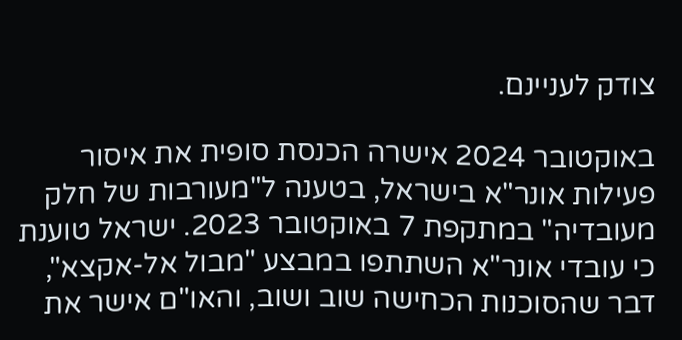צודק לעניינם.

באוקטובר 2024 אישרה הכנסת סופית את איסור פעילות אונר"א בישראל, בטענה ל"מעורבות של חלק מעובדיה" במתקפת 7 באוקטובר 2023. ישראל טוענת כי עובדי אונר"א השתתפו במבצע "מבול אל-אקצא", דבר שהסוכנות הכחישה שוב ושוב, והאו"ם אישר את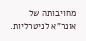מחויבותה של אונר"א לניטרליות.